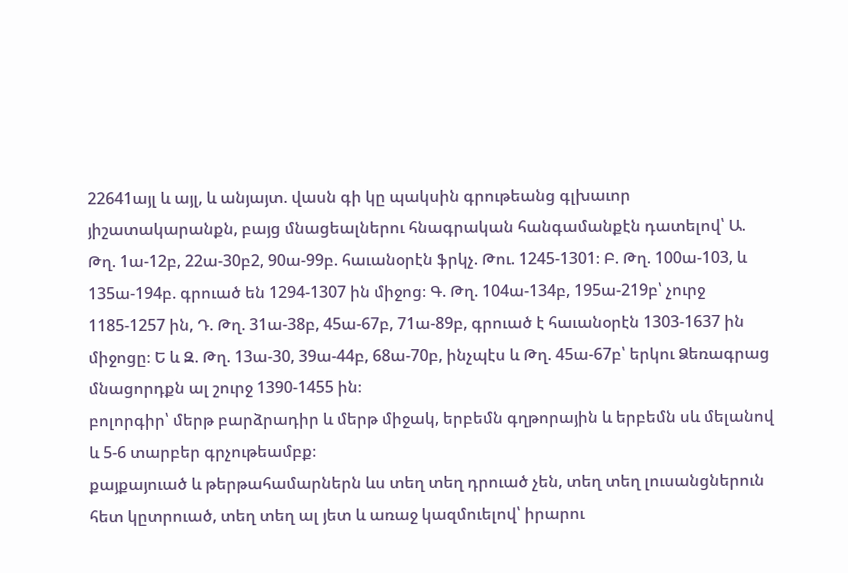22641այլ և այլ, և անյայտ. վասն գի կը պակսին գրութեանց գլխաւոր յիշատակարանքն, բայց մնացեալներու հնագրական հանգամանքէն դատելով՝ Ա. Թղ. 1ա-12բ, 22ա-30բ2, 90ա-99բ. հաւանօրէն ֆրկչ. Թու. 1245-1301։ Բ. Թղ. 100ա-103, և 135ա-194բ. գրուած են 1294-1307 ին միջոց։ Գ. Թղ. 104ա-134բ, 195ա-219բ՝ չուրջ 1185-1257 ին, Դ. Թղ. 31ա-38բ, 45ա-67բ, 71ա-89բ, գրուած է հաւանօրէն 1303-1637 ին միջոցը։ Ե և Զ. Թղ. 13ա-30, 39ա-44բ, 68ա-70բ, ինչպէս և Թղ. 45ա-67բ՝ երկու Ձեռագրաց մնացորդքն ալ շուրջ 1390-1455 ին։
բոլորգիր՝ մերթ բարձրադիր և մերթ միջակ, երբեմն գղթորային և երբեմն սև մելանով և 5-6 տարբեր գրչութեամբք։
քայքայուած և թերթահամարներն ևս տեղ տեղ դրուած չեն, տեղ տեղ լուսանցներուն հետ կըտրուած, տեղ տեղ ալ յետ և առաջ կազմուելով՝ իրարու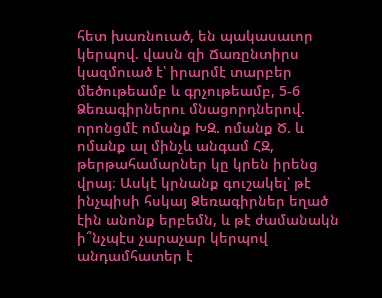հետ խառնուած, են պակասաւոր կերպով. վասն զի Ճառընտիրս կազմուած է՝ իրարմէ տարբեր մեծութեամբ և գրչութեամբ, 5-6 Ձեռագիրներու մնացորդներով. որոնցմէ ոմանք ԽԶ. ոմանք Ծ. և ոմանք ալ մինչև անգամ ՀԶ, թերթահամարներ կը կրեն իրենց վրայ։ Ասկէ կրնանք գուշակել՝ թէ ինչպիսի հսկայ Ձեռագիրներ եղած էին անոնք երբեմն, և թէ ժամանակն ի՞նչպէս չարաչար կերպով անդամհատեր է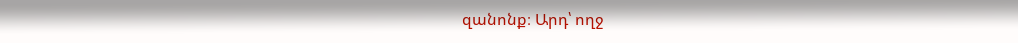զանոնք։ Արդ՝ ողջ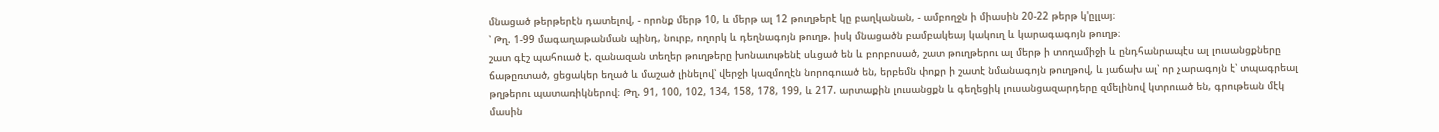մնացած թերթերէն դատելով, - որոնք մերթ 10, և մերթ ալ 12 թուղթերէ կը բաղկանան, - ամբողջն ի միասին 20-22 թերթ կ'ըլլայ։
՝ Թղ. 1-99 մագաղաթանման պինդ, նուրբ, ողորկ և դեղնագոյն թուղթ. իսկ մնացածն բամբակեայ կակուղ և կարագագոյն թուղթ։
շատ գէշ պահուած է. զանազան տեղեր թուղթերը խոնաւութենէ սևցած են և բորբոսած, շատ թուղթերու ալ մերթ ի տողամիջի և ընդհանրապէս ալ լուսանցքները ճաթըռտած, ցեցակեր եղած և մաշած լինելով՝ վերջի կազմողէն նորոգուած են, երբեմն փոքր ի շատէ նմանագոյն թուղթով, և յաճախ ալ՝ որ չարագոյն է՝ տպագրեալ թղթերու պատառիկներով։ Թղ. 91, 100, 102, 134, 158, 178, 199, և 217. արտաքին լուսանցքն և գեղեցիկ լուսանցազարդերը զմելինով կտրուած են, գրութեան մէկ մասին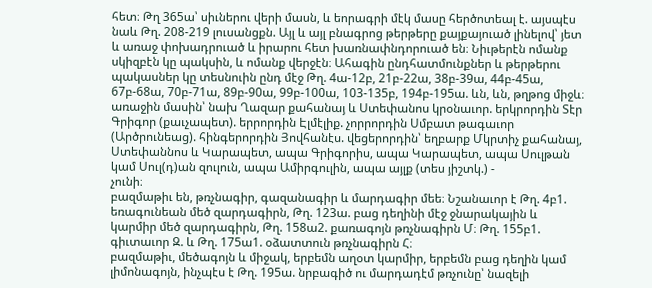հետ։ Թղ 365ա՝ սիւներու վերի մասն, և եորագրի մէկ մասը հերծոտեալ է. այսպէս նաև Թղ. 208-219 լուսանցքն. Այլ և այլ բնագրոց թերթերը քայքայուած լինելով՝ յետ և առաջ փոխադրուած և իրարու հետ խառնափնդորուած են։ Նիւթերէն ոմանք սկիզբէն կը պակսին, և ոմանք վերջէն։ Ահագին ընդհատմունքներ և թերթերու պակասներ կը տեսնուին ընդ մէջ Թղ. 4ա-12բ, 21բ-22ա, 38բ-39ա, 44բ-45ա, 67բ-68ա, 70բ-71ա, 89բ-90ա, 99բ-100ա, 103-135բ, 194բ-195ա. ևն, ևն, թղթոց միջև։
առաջին մասին՝ նախ Ղազար քահանայ և Ստեփանոս կրօնաւոր. երկրորդին Տէր Գրիգոր (քաւչապետ). երրորդին Էլմէլիք. չորրորդին Սմբատ թագաւոր (Արծրունեաց). հինգերորդին Յովհանէս. վեցերորդին՝ եղբարք Մկրտիչ քահանայ, Ստեփաննոս և Կարապետ, ապա Գրիգորիս, ապա Կարապետ, ապա Սուլթան կամ Սուլ(դ)ան զուլուն, ապա Ամիրգուլին, ապա այլք (տես յիշտկ.) -
չունի։
բազմաթիւ են, թռչնագիր, գազանագիր և մարդագիր մեե։ Նշանաւոր է Թղ. 4բ1. եռագունեան մեծ զարդագիրն, Թղ. 123ա. բաց դեղինի մէջ ջնարակային և կարմիր մեծ զարդագիրն, Թղ. 158ա2. քառագոյն թռչնագիրն Մ։ Թղ. 155բ1. գիւտաւոր Զ. և Թղ. 175ա1. օձատտուն թռչնագիրն Հ։
բազմաթիւ, մեծագոյն և միջակ, երբեմն աղօտ կարմիր, երբեմն բաց դեղին կամ լիմոնագոյն, ինչպէս է Թղ. 195ա. նրբագիծ ու մարդադէմ թռչունը՝ նազելի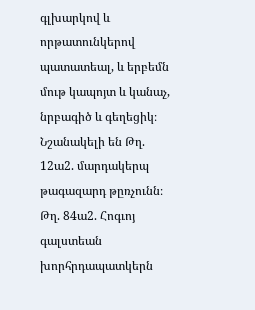գլխարկով և որթատունկերով պատատեալ, և երբեմն մութ կապոյտ և կանաչ, նրբագիծ և գեղեցիկ։ Նշանակելի են Թղ. 12ա2. մարդակերպ թագազարդ թըռչունն։ Թղ. 84ա2. Հոգւոյ գալստեան խորհրդապատկերն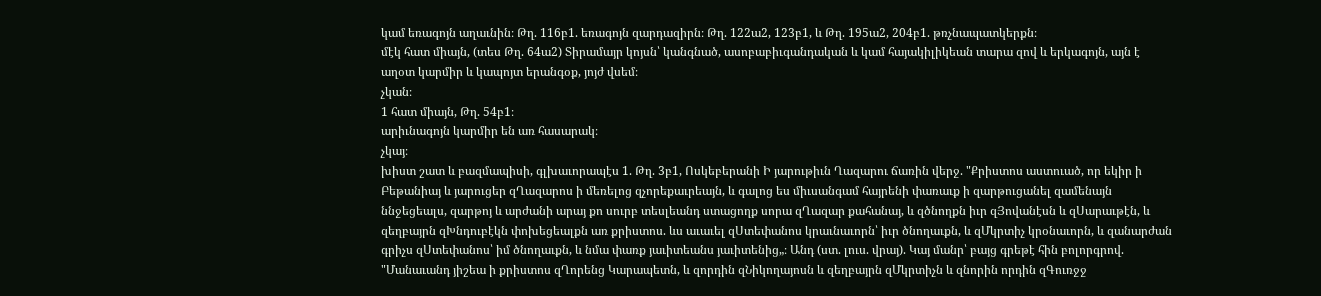կամ եռագոյն աղաւնին։ Թղ. 116բ1. եռագոյն զարդազիրն։ Թղ. 122ա2, 123բ1, և Թղ. 195ա2, 204բ1. թռչնապատկերքն։
մէկ հատ միայն, (տես Թղ. 64ա2) Տիրամայր կոյսն՝ կանգնած, ասոբաբիւգանդական և կամ հայակիլիկեան տարա զով և երկագոյն, այն է աղօտ կարմիր և կապոյտ երանգօք, յոյժ վսեմ։
չկան։
1 հատ միայն, Թղ. 54բ1։
արիւնագոյն կարմիր են առ հասարակ։
չկայ։
խիստ շատ և բազմապիսի, գլխաւորապէս 1. Թղ. 3բ1, Ոսկեբերանի Ի յարութիւն Ղազարու ճառին վերջ. "Քրիստոս աստուած, որ եկիր ի Բեթանիայ և յարուցեր զՂազարոս ի մեռելոց զչորեքաւրեայն, և գալոց ես միւսանգամ հայրենի փառաւք ի զարթուցանել զամենայն ննջեցեալս, զարթոյ և արժանի արայ քո սուրբ տեսլեանդ ստացողք սորա զՂազար քահանայ, և զծնողքն իւր զՅովանէսն և զՍարաւթէն, և զեղբայրն զԽնդուբէկն փոխեցեալքն առ քրիստոս. ևս աւաւել զՍտեփանոս կրաւնաւորն՝ իւր ծնողաւքն, և զՄկրտիչ կրօնաւորն, և զանարժան գրիչս զՍտեփանոս՝ իմ ծնողաւքն, և նմա փառք յաւիտեանս յաւիտենից„։ Անդ (ստ. լուս. վրայ). Կայ մանր՝ բայց գրեթէ հին բոլորգրով. "Մանաւանդ յիշեա ի քրիստոս զՂորենց Կարապետն, և զորդին զՆիկողայոսն և զեղբայրն զՄկրտիչն և զնորին որդին զԳուռջջ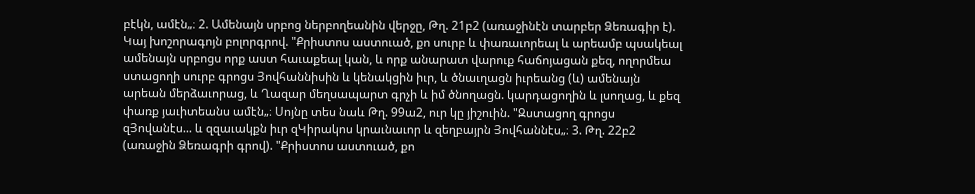բէկն, ամէն„։ 2. Ամենայն սրբոց ներբողեանին վերջը, Թղ. 21բ2 (առաջինէն տարբեր Ձեռագիր է). Կայ խոշորագոյն բոլորգրով. "Քրիստոս աստուած, քո սուրբ և փառաւորեալ և արեամբ պսակեալ ամենայն սրբոցս որք աստ հաւաքեալ կան, և որք անարատ վարուք հաճոյացան քեզ, ողորմեա ստացողի սուրբ գրոցս Յովհաննիսին և կենակցին իւր, և ծնաւղացն իւրեանց (և) ամենայն արեան մերձաւորաց, և Ղազար մեղսապարտ գրչի և իմ ծնողացն. կարդացողին և լսողաց, և քեզ փառք յաւիտեանս ամէն„։ Սոյնը տես նաև Թղ. 99ա2, ուր կը յիշուին. "Զստացող գրոցս զՅովանէս... և զզաւակքն իւր զԿիրակոս կրաւնաւոր և զեղբայրն Յովհաննէս„։ 3. Թղ. 22բ2 (առաջին Ձեռագրի գրով). "Քրիստոս աստուած, քո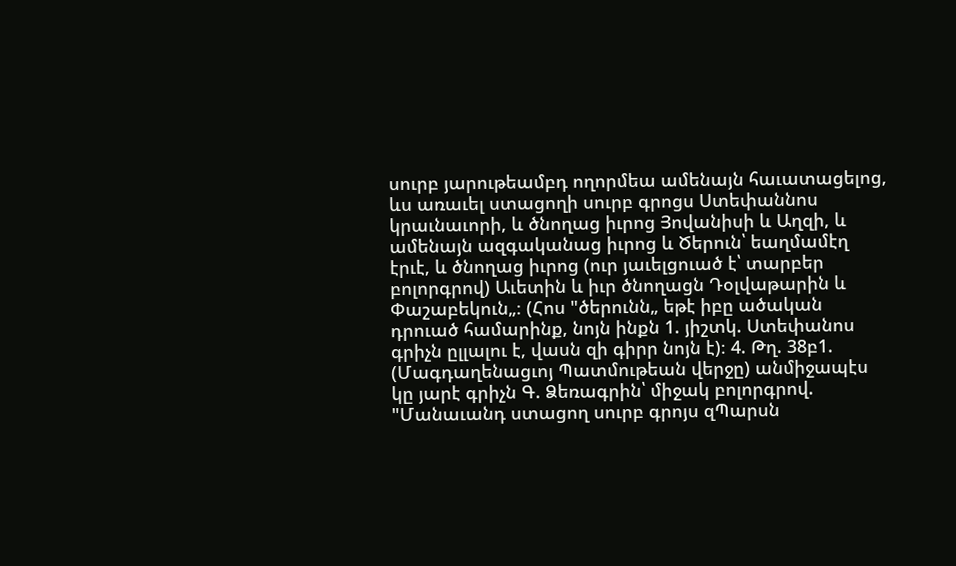սուրբ յարութեամբդ ողորմեա ամենայն հաւատացելոց, ևս առաւել ստացողի սուրբ գրոցս Ստեփաննոս կրաւնաւորի, և ծնողաց իւրոց Յովանիսի և Աղզի, և ամենայն ազգականաց իւրոց և Ծերուն՝ եաղմամէղ էրւէ, և ծնողաց իւրոց (ուր յաւելցուած է՝ տարբեր բոլորգրով) Աւետին և իւր ծնողացն Դօլվաթարին և Փաշաբեկուն„։ (Հոս "ծերունն„ եթէ իբը ածական դրուած համարինք, նոյն ինքն 1. յիշտկ. Ստեփանոս գրիչն ըլլալու է, վասն զի գիրր նոյն է)։ 4. Թղ. 38բ1. (Մագդաղենացւոյ Պատմութեան վերջը) անմիջապէս կը յարէ գրիչն Գ. Ձեռագրին՝ միջակ բոլորգրով. "Մանաւանդ ստացող սուրբ գրոյս զՊարսն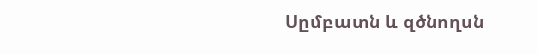Սըմբատն և զծնողսն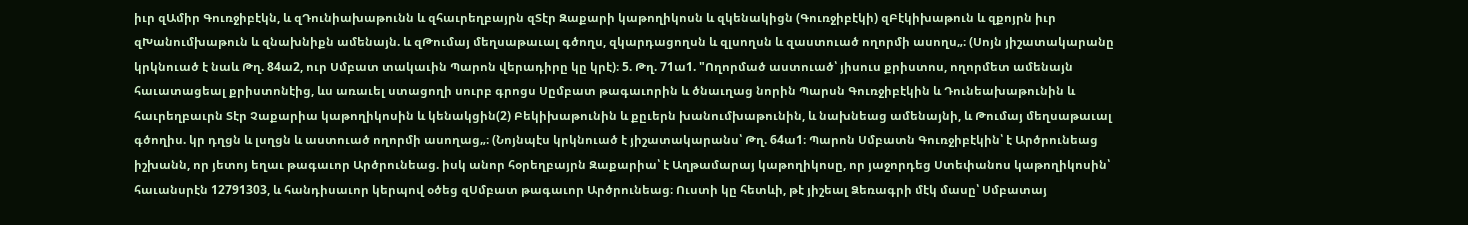իւր զԱմիր Գուռջիբէկն, և զԴունիախաթունն և զհաւրեղբայրն զՏէր Զաքարի կաթողիկոսն և զկենակիցն (Գուռջիբէկի) զԲէկիխաթուն և զքոյրն իւր զԽանումխաթուն և զնախնիքն ամենայն. և զԹումայ մեղսաթաւալ գծողս, զկարդացողսն և զլսողսն և զաստուած ողորմի ասողս„։ (Սոյն յիշատակարանը կրկնուած է նաև Թղ. 84ա2, ուր Սմբատ տակաւին Պարոն վերադիրը կը կրէ)։ 5. Թղ. 71ա1. "Ողորմած աստուած՝ յիսուս քրիստոս, ողորմետ ամենայն հաւատացեալ քրիստոնէից, ևս առաւել ստացողի սուրբ գրոցս Սըմբատ թագաւորին և ծնաւղաց նորին Պարսն Գուռջիբէկին և Դունեախաթունին և հաւրեղբաւրն Տէր Չաքարիա կաթողիկոսին և կենակցին(2) Բեկիխաթունին և քըւերն խանումխաթունին, և նախնեաց ամենայնի, և Թումայ մեղսաթաւալ գծողիս. կր դղցն և լսղցն և աստուած ողորմի ասողաց„։ (Նոյնպէս կրկնուած է յիշատակարանս՝ Թղ. 64ա1։ Պարոն Սմբատն Գուռջիբէկին՝ է Արծրունեաց իշխանն, որ յետոյ եղաւ թագաւոր Արծրունեաց. իսկ անոր հօրեղբայրն Զաքարիա՝ է Աղթամարայ կաթողիկոսը, որ յաջորդեց Ստեփանոս կաթողիկոսին՝ հաւանսրէն 12791303, և հանդիսաւոր կերպով օծեց զՍմբատ թագաւոր Արծրունեաց։ Ուստի կը հետևի, թէ յիշեալ Ձեռագրի մէկ մասը՝ Սմբատայ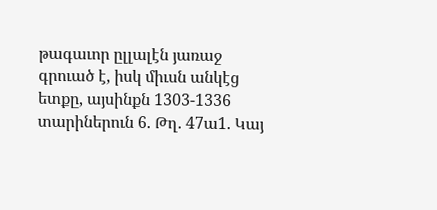թագաւոր ըլլալէն յառաջ գրուած է, իսկ միւսն անկէց ետքը, այսինքն 1303-1336 տարիներուն 6. Թղ. 47ա1. Կայ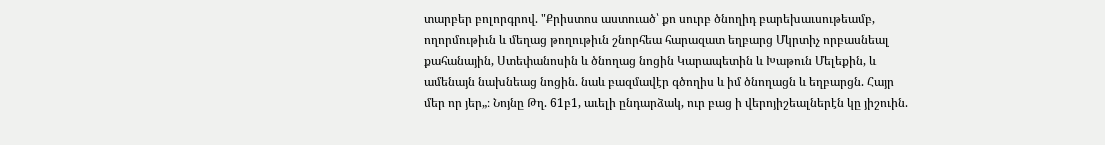տարբեր բոլորգրով. "Քրիստոս աստուած՝ քո սուրբ ծնողիդ բարեխաւսութեամբ, ողորմութիւն և մեղաց թողութիւն շնորհեա հարազատ եղբարց Մկրտիչ որբասնեալ քահանային, Ստեփանոսին և ծնողաց նոցին Կարապետին և Խաթուն Մելեքին, և ամենայն նախնեաց նոցին. նաև բազմավէր գծողիս և իմ ծնողացն և եղբարցն. Հայր մեր որ յեր„։ Նոյնը Թղ. 61բ1, աւելի ընդարձակ, ուր բաց ի վերոյիշեալներէն կը յիշուին.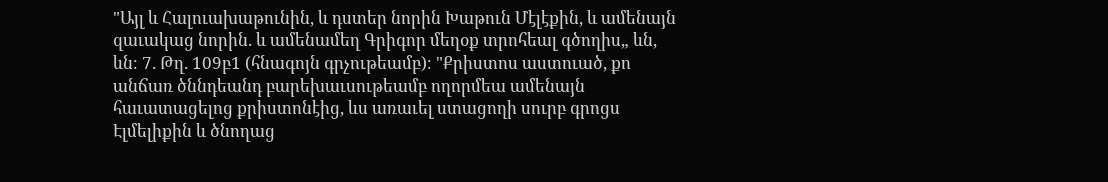"Այլ և Հալուախաթունին, և դստեր նորին Խաթուն Մէլէքին, և ամենայն զաւակաց նորին. և ամենամեղ Գրիգոր մեղօք տրոհեալ գծողիս„ ևն, ևն։ 7. Թղ. 109բ1 (հնագոյն գրչութեամբ)։ "Քրիստոս աստուած, քո անճառ ծննդեանդ բարեխաւսութեամբ ողորմեա ամենայն հաւատացելոց քրիստոնէից, ևս առաւել ստացողի սուրբ գրոցս Էլմելիքին և ծնողաց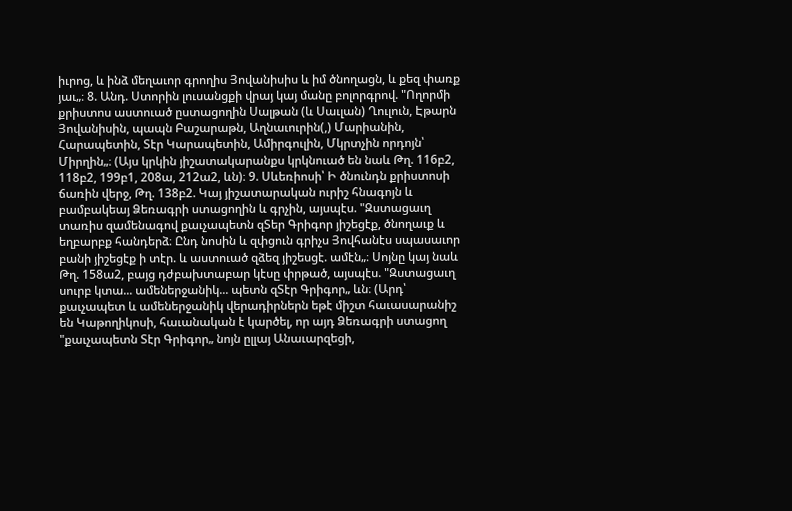իւրոց, և ինձ մեղաւոր գրողիս Յովանիսիս և իմ ծնողացն, և քեզ փառք յաւ„։ 8. Անդ. Ստորին լուսանցքի վրայ կայ մանը բոլորգրով. "Ողորմի քրիստոս աստուած ըստացողին Սալթան (և Սաւլան) Ղուլուն, Էթարն Յովանիսին, պապն Բաշարաթն, Աղնաւուրին(,) Մարիանին, Հարապետին, Տէր Կարապետին, Ամիրգուլին, Մկրտչին որդոյն՝ Միրղին„։ (Այս կրկին յիշատակարանքս կրկնուած են նաև Թղ. 116բ2, 118բ2, 199բ1, 208ա, 212ա2, ևն)։ 9. Սևեռիոսի՝ Ի ծնունդն քրիստոսի ճառին վերջ, Թղ. 138բ2. Կայ յիշատարական ուրիշ հնագոյն և բամբակեայ Ձեռագրի ստացողին և գրչին, այսպէս. "Զստացաւղ տառիս զամենագով քաւչապետն զՏեր Գրիգոր յիշեցէք, ծնողաւք և եղբարբք հանդերձ։ Ընդ նոսին և զփցուն գրիչս Յովհանէս սպասաւոր բանի յիշեցէք ի տէր. և աստուած զձեզ յիշեսցէ. ամէն„։ Սոյնը կայ նաև Թղ. 158ա2, բայց դժբախտաբար կէսը փրթած, այսպէս. "Զստացաւղ սուրբ կտա... ամեներջանիկ... պետն զՏէր Գրիգոր„ ևն։ (Արդ՝ քաւչապետ և ամեներջանիկ վերադիրներն եթէ միշտ հաւասարանիշ են Կաթողիկոսի, հաւանական է կարծել, որ այդ Ձեռագրի ստացող "քաւչապետն Տէր Գրիգոր„ նոյն ըլլայ Անաւարզեցի,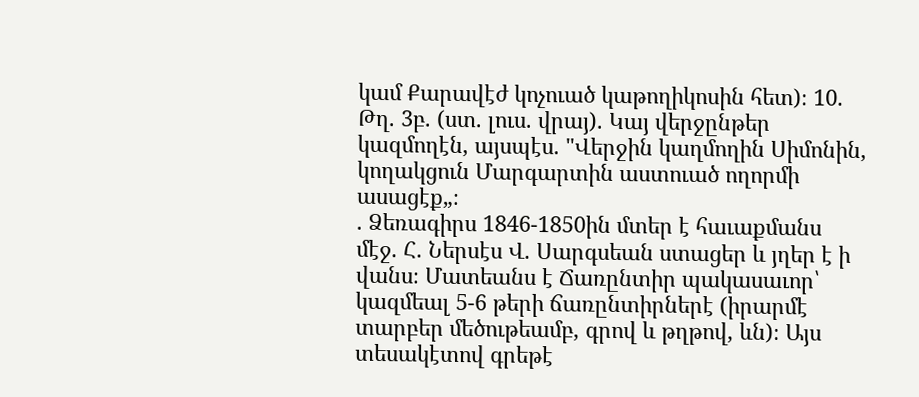կամ Քարավէժ կոչուած կաթողիկոսին հետ)։ 10. Թղ. 3բ. (ստ. լուս. վրայ). Կայ վերջընթեր կազմողէն, այսպէս. "Վերջին կաղմողին Սիմոնին, կողակցուն Մարգարտին աստուած ողորմի ասացէք„։
. Ձեռագիրս 1846-1850ին մտեր է հաւաքմանս մէջ. Հ. Ներսէս Վ. Սարգսեան ստացեր և յղեր է ի վանս։ Մատեանս է Ճառընտիր պակասաւոր՝ կազմեալ 5-6 թերի ճառընտիրներէ (իրարմէ տարբեր մեծութեամբ, գրով և թղթով, ևն)։ Այս տեսակէտով գրեթէ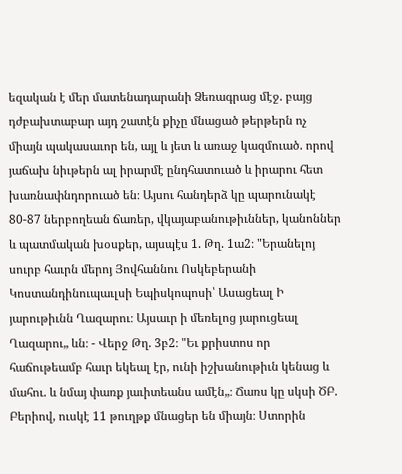եզական է մեր մատենադարանի Ձեռագրաց մէջ. բայց դժբախտաբար այդ շատէն քիչը մնացած թերթերն ոչ միայն պակասաւոր են, այլ և յետ և առաջ կազմուած. որով յաճախ նիւթերն ալ իրարմէ ընդհատուած և իրարու հետ խառնափնդորուած են։ Այսու հանդերձ կը պարունակէ 80-87 ներբողեան ճառեր, վկայաբանութիւններ, կանոններ և պատմական խօսքեր, այսպէս 1. Թղ. 1ա2։ "Երանելոյ սուրբ հաւրն մերոյ Յովհաննու Ոսկեբերանի Կոստանդինուպաւլսի Եպիսկոպոսի՝ Ասացեալ Ի յարութիւնն Ղազարու։ Այսաւր ի մեռելոց յարուցեալ Ղազարու„ ևն։ - Վերջ Թղ. 3բ2։ "Եւ քրիստոս որ հաճութեամբ հաւր եկեալ էր, ունի իշխանութիւն կենաց և մահու. և նմայ փառք յաւիտեանս ամէն„։ Ճառս կը սկսի ԾԲ. Բերիով, ուսկէ 11 թուղթք մնացեր են միայն։ Ստորին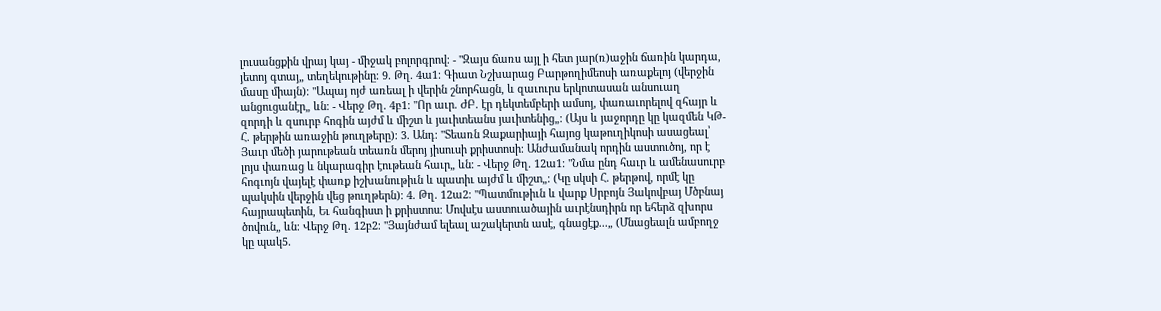լուսանցքին վրայ կայ - միջակ բոլորգրով։ - "Զայս ճառս այլ ի հետ յար(ռ)աջին ճառին կարդա, յետոյ գտայ„ տեղեկութինը։ 9. Թղ. 4ա1։ Գիատ Նշխարաց Բարթողիմեոսի առաքելոյ (վերջին մասը միայն)։ "Ապայ ոյժ առեալ ի վերին շնորհացն, և զաւուրս երկոտասան անսուաղ անցուցանէր„ ևն։ - Վերջ Թղ. 4բ1։ "Որ աւր. ԺԲ. էր դեկտեմբերի ամսոյ, փառաւորելով զհայր և զորդի և զսուրբ հոգին այժմ և միշտ և յաւիտեանս յաւիտենից„։ (Այս և յաջորդը կը կազմեն ԿԹ-Հ. թերթին առաջին թուղթերը)։ 3. Անդ։ "Տեառն Զաքարիայի հայոց կաթուղիկոսի ասացեալ՝ Յաւր մեծի յարութեան տեառն մերոյ յիսուսի քրիստոսի։ Անժամանակ որդին աստուծոյ, որ է լոյս փառաց և նկարագիր էութեան հաւր„ ևն։ - Վերջ Թղ. 12ա1։ "Նմա ընդ հաւր և ամենասուրբ հոգւոյն վայելէ փառք իշխանութիւն և պատիւ այժմ և միշտ„։ (Կը սկսի Հ. թերթով, որմէ կը պակսին վերջին վեց թուղթերն)։ 4. Թղ. 12ա2։ "Պատմութիւն և վարք Սրբոյն Յակովբայ Մծբնայ հայրապետին, Եւ հանգիստ ի քրիստոս։ Մովսէս աստուածային աւրէնսդիրն որ եհերձ զխորս ծովուն„ ևն։ Վերջ Թղ. 12բ2։ "Յայնժամ ելեալ աշակերտն ասէ, գնացէք...„ (Մնացեալն ամբողջ կը պակ5.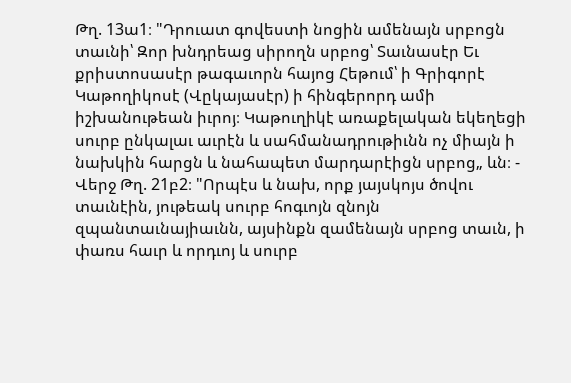Թղ. 13ա1։ "Դրուատ գովեստի նոցին ամենայն սրբոցն տաւնի՝ Զոր խնդրեաց սիրողն սրբոց՝ Տաւնասէր Եւ քրիստոսասէր թագաւորն հայոց Հեթում՝ ի Գրիգորէ Կաթողիկոսէ (Վըկայասէր) ի հինգերորդ ամի իշխանութեան իւրոյ։ Կաթուղիկէ առաքելական եկեղեցի սուրբ ընկալաւ աւրէն և սահմանադրութիւնն ոչ միայն ի նախկին հարցն և նահապետ մարդարէիցն սրբոց„ ևն։ - Վերջ Թղ. 21բ2։ "Որպէս և նախ, որք յայսկոյս ծովու տաւնէին, յութեակ սուրբ հոգւոյն զնոյն զպանտաւնայիաւնն, այսինքն զամենայն սրբոց տաւն, ի փառս հաւր և որդւոյ և սուրբ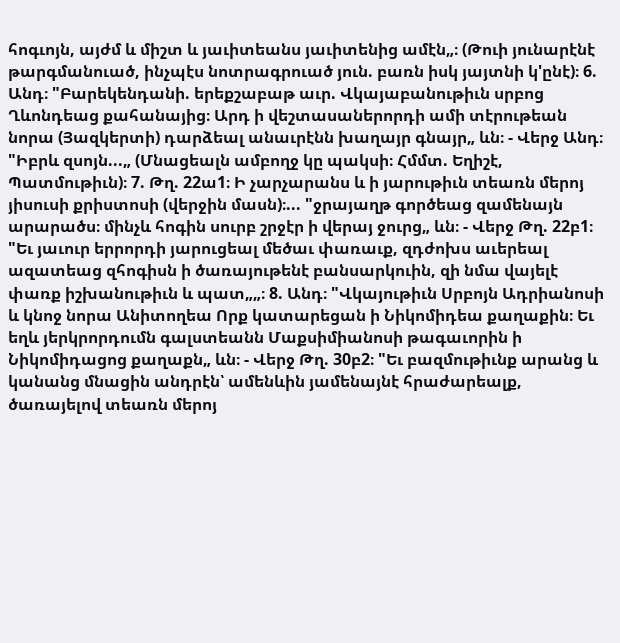հոգւոյն, այժմ և միշտ և յաւիտեանս յաւիտենից ամէն„։ (Թուի յունարէնէ թարգմանուած, ինչպէս նոտրագրուած յուն. բառն իսկ յայտնի կ'ընէ)։ 6. Անդ։ "Բարեկենդանի. երեքշաբաթ աւր. Վկայաբանութիւն սրբոց Ղևոնդեաց քահանայից։ Արդ ի վեշտասաներորդի ամի տէրութեան նորա (Յազկերտի) դարձեալ անաւրէնն խաղայր գնայր„ ևն։ - Վերջ Անդ։ "Իբրև զսոյն...„ (Մնացեալն ամբողջ կը պակսի։ Հմմտ. Եղիշէ, Պատմութիւն)։ 7. Թղ. 22ա1։ Ի չարչարանս և ի յարութիւն տեառն մերոյ յիսուսի քրիստոսի (վերջին մասն)։... "ջրայաղթ գործեաց զամենայն արարածս։ մինչև հոգին սուրբ շրջէր ի վերայ ջուրց„ ևն։ - Վերջ Թղ. 22բ1։ "Եւ յաւուր երրորդի յարուցեալ մեծաւ փառաւք, զդժոխս աւերեալ ազատեաց զհոգիսն ի ծառայութենէ բանսարկուին, զի նմա վայելէ փառք իշխանութիւն և պատ„„։ 8. Անդ։ "Վկայութիւն Սրբոյն Ադրիանոսի և կնոջ նորա Անիտողեա Որք կատարեցան ի Նիկոմիդեա քաղաքին։ Եւ եղև յերկրորդումն գալստեանն Մաքսիմիանոսի թագաւորին ի Նիկոմիդացոց քաղաքն„ ևն։ - Վերջ Թղ. 30բ2։ "Եւ բազմութիւնք արանց և կանանց մնացին անդրէն՝ ամենևին յամենայնէ հրաժարեալք, ծառայելով տեառն մերոյ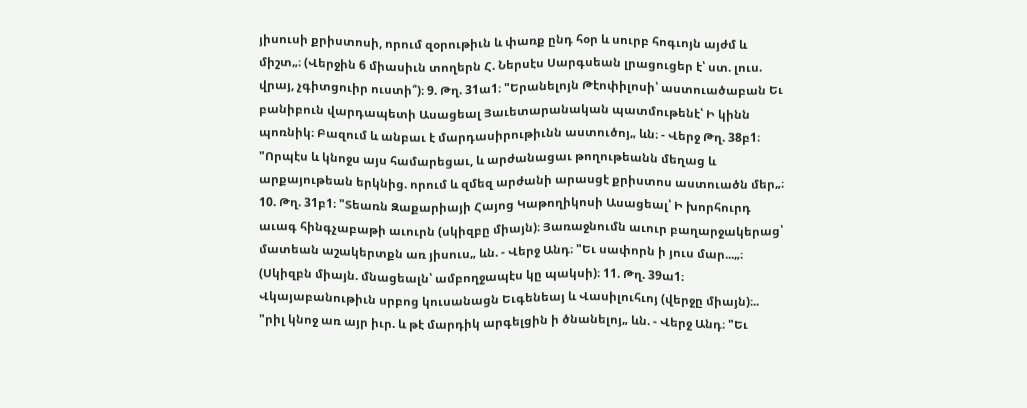յիսուսի քրիստոսի, որում զօրութիւն և փառք ընդ հօր և սուրբ հոգւոյն այժմ և միշտ„։ (Վերջին 6 միասիւն տողերն Հ. Ներսէս Սարգսեան լրացուցեր է՝ ստ. լուս. վրայ, չգիտցուիր ուստի՞)։ 9. Թղ. 31ա1։ "Երանելոյն Թէոփիլոսի՝ աստուածաբան Եւ բանիբուն վարդապետի Ասացեալ Յաւետարանական պատմութենէ՝ Ի կինն պոռնիկ։ Բազում և անբաւ է մարդասիրութիւնն աստուծոյ„ ևն։ - Վերջ Թղ. 38բ1։ "Որպէս և կնոջս այս համարեցաւ, և արժանացաւ թողութեանն մեղաց և արքայութեան երկնից. որում և զմեզ արժանի արասցէ քրիստոս աստուածն մեր„։ 10. Թղ. 31բ1։ "Տեառն Զաքարիայի Հայոց Կաթողիկոսի Ասացեալ՝ Ի խորհուրդ աւագ հինգչաբաթի աւուրն (սկիզբը միայն)։ Յառաջնումն աւուր բաղարջակերաց՝ մատեան աշակերտքն առ յիսուս„ ևն. - Վերջ Անդ։ "Եւ սափորն ի յուս մար...„։ (Սկիզբն միայն. մնացեալն՝ ամբողջապէս կը պակսի)։ 11. Թղ. 39ա1։ Վկայաբանութիւն սրբոց կուսանացն Եւգենեայ և Վասիլուհւոյ (վերջը միայն)։.. "րիլ կնոջ առ այր իւր. և թէ մարդիկ արգելցին ի ծնանելոյ„ ևն. - Վերջ Անդ։ "Եւ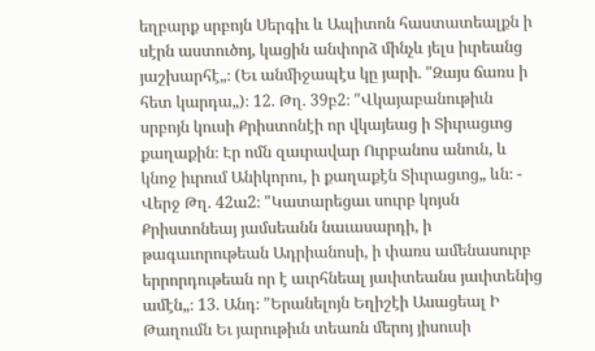եղբարք սրբոյն Սերգիւ և Ապիտոն հաստատեալքն ի սէրն աստուծոյ, կացին անփորձ մինչև յելս իւրեանց յաշխարհէ„։ (Եւ անմիջապէս կը յարի. "Զայս ճառս ի հետ կարդա„)։ 12. Թղ. 39բ2։ "Վկայաբանութիւն սրբոյն կուսի Քրիստոնէի որ վկայեաց ի Տիւրացւոց քաղաքին։ Էր ոմն զաւրավար Ուրբանոս անուն, և կնոջ իւրում Անիկորու, ի քաղաքէն Տիւրացւոց„ ևն։ - Վերջ Թղ. 42ա2։ "Կատարեցաւ սուրբ կոյսն Քրիստոնեայ յամսեանն նաւասարդի, ի թագաւորութեան Ադրիանոսի, ի փառս ամենասուրբ երրորդութեան որ է աւրհնեալ յաւիտեանս յաւիտենից ամէն„։ 13. Անդ։ "Երանելոյն Եղիշէի Ասացեալ Ի Թաղումն Եւ յարութիւն տեառն մերոյ յիսուսի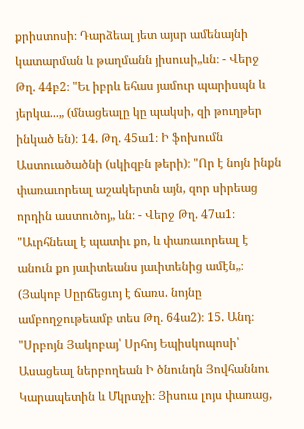քրիստոսի։ Դարձեալ յետ այսր ամենայնի կատարման և թաղմանն յիսուսի„ևն։ - Վերջ Թղ. 44բ2։ "Եւ իբրև եհաս յամուր պարիսպն և յերկա...„ (մնացեալը կը պակսի, զի թուղթեր ինկած են)։ 14. Թղ. 45ա1։ Ի ֆոխումն Աստուածածնի (սկիզբն թերի)։ "Որ է նոյն ինքն փառաւորեալ աշակերտն այն, զոր սիրեաց որդին աստուծոյ„ ևն։ - Վերջ Թղ. 47ա1։ "Աւրհնեալ է պատիւ քո, և փառաւորեալ է անուն քո յաւիտեանս յաւիտենից ամէն„։ (Յակոբ Սըրճեցւոյ է ճառս. նոյնը ամբողջութեամբ տես Թղ. 64ա2)։ 15. Անդ։ "Սրբոյն Յակոբայ՝ Սրհոյ Եպիսկոպոսի՝ Ասացեալ ներբողեան Ի ծնունդն Յովհաննու Կարապետին և Մկրտչի։ Յիսուս լոյս փառաց,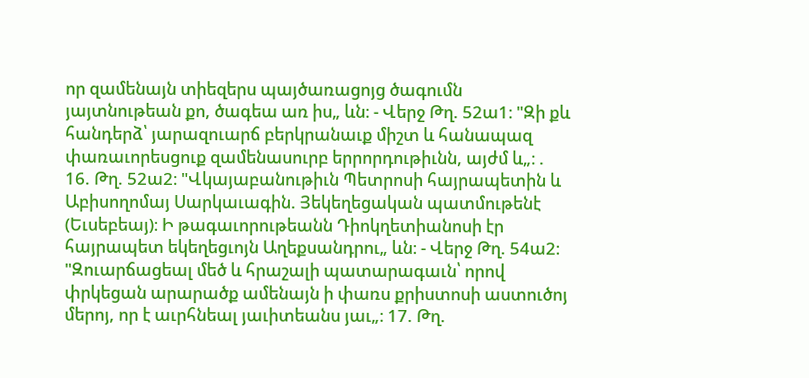որ զամենայն տիեզերս պայծառացոյց ծագումն յայտնութեան քո, ծագեա առ իս„ ևն։ - Վերջ Թղ. 52ա1։ "Զի քև հանդերձ՝ յարազուարճ բերկրանաւք միշտ և հանապազ փառաւորեսցուք զամենասուրբ երրորդութիւնն, այժմ և„։ . 16. Թղ. 52ա2։ "Վկայաբանութիւն Պետրոսի հայրապետին և Աբիսողոմայ Սարկաւագին. Յեկեղեցական պատմութենէ (Եւսեբեայ)։ Ի թագաւորութեանն Դիոկղետիանոսի էր հայրապետ եկեղեցւոյն Աղեքսանդրու„ ևն։ - Վերջ Թղ. 54ա2։ "Զուարճացեալ մեծ և հրաշալի պատարագաւն՝ որով փրկեցան արարածք ամենայն ի փառս քրիստոսի աստուծոյ մերոյ, որ է աւրհնեալ յաւիտեանս յաւ„։ 17. Թղ.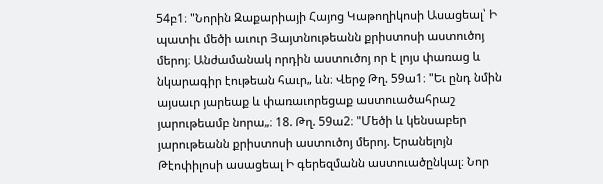54բ1։ "Նորին Զաքարիայի Հայոց Կաթողիկոսի Ասացեալ՝ Ի պատիւ մեծի աւուր Յայտնութեանն քրիստոսի աստուծոյ մերոյ։ Անժամանակ որդին աստուծոյ որ է լոյս փառաց և նկարագիր էութեան հաւր„ ևն։ Վերջ Թղ. 59ա1։ "Եւ ընդ նմին այսաւր յարեաք և փառաւորեցաք աստուածահրաշ յարութեամբ նորա„։ 18. Թղ. 59ա2։ "Մեծի և կենսաբեր յարութեանն քրիստոսի աստուծոյ մերոյ. Երանելոյն Թէոփիլոսի ասացեալ Ի գերեզմանն աստուածընկալ։ Նոր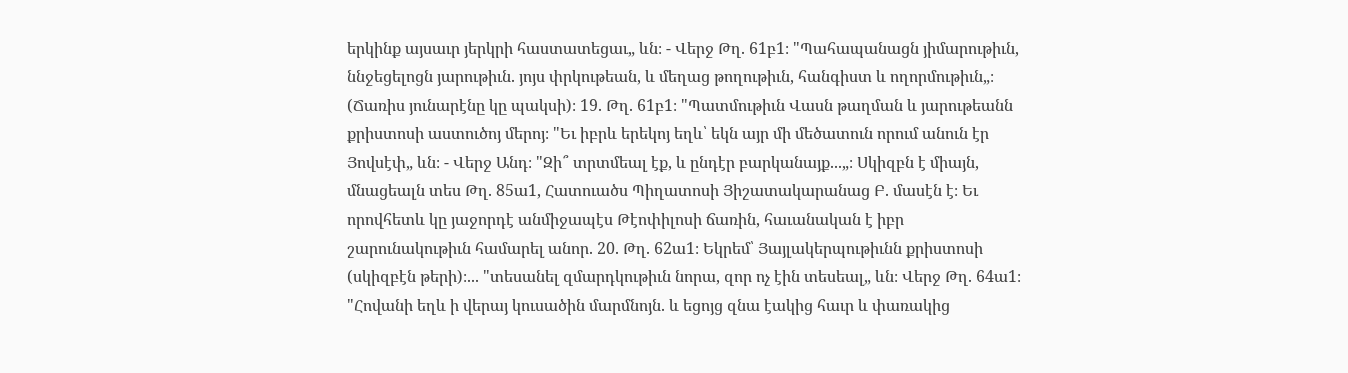երկինք այսաւր յերկրի հաստատեցաւ„ ևն։ - Վերջ Թղ. 61բ1։ "Պահապանացն յիմարութիւն, ննջեցելոցն յարութիւն. յոյս փրկութեան, և մեղաց թողութիւն, հանգիստ և ողորմութիւն„։ (Ճառիս յունարէնը կը պակսի)։ 19. Թղ. 61բ1։ "Պատմութիւն Վասն թաղման և յարութեանն քրիստոսի աստուծոյ մերոյ։ "Եւ իբրև երեկոյ եղև՝ եկն այր մի մեծատուն որում անուն էր Յովսէփ„ ևն։ - Վերջ Անդ։ "Զի՞ տրտմեալ էք, և ընդէր բարկանայք...„։ Սկիզբն է միայն, մնացեալն տես Թղ. 85ա1, Հատուածս Պիղատոսի Յիշատակարանաց Բ. մասէն է։ Եւ որովհետև կը յաջորդէ անմիջապէս Թէոփիլոսի ճառին, հաւանական է իբր շարունակութիւն համարել անոր. 20. Թղ. 62ա1։ Եկրեմ՝ Յայլակերպութիւնն քրիստոսի (սկիզբէն թերի)։... "տեսանել զմարդկութիւն նորա, զոր ոչ էին տեսեալ„ ևն։ Վերջ Թղ. 64ա1։ "Հովանի եղև ի վերայ կուսածին մարմնոյն. և եցոյց զնա էակից հաւր և փառակից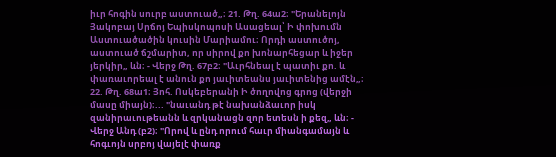իւր հոգին սուրբ աստուած„։ 21. Թղ. 64ա2։ "Երանելոյն Յակոբայ Սրճոյ Եպիսկոպոսի Ասացեալ՝ Ի փոխումն Աստուածածին կուսին Մարիամու։ Որդի աստուծոյ, աստուած ճշմարիտ, որ սիրով քո խոնարհեցար և իջեր յերկիր„ ևն։ - Վերջ Թղ. 67բ2։ "Աւրհնեալ է պատիւ քո. և փառաւորեալ է անուն քո յաւիտեանս յաւիտենից ամէն„։ 22. Թղ. 68ա1։ Յոհ. Ոսկեբերանի Ի ծողովոց գրոց (վերջի մասը միայն)։... "նաւանդ թէ նախանձաւոր իսկ զանիրաւութեանն և զրկանացն զոր ետեսն ի քեզ„ ևն։ - Վերջ Անդ (բ2)։ "Որով և ընդ որում հաւր միանգամայն և հոգւոյն սրբոյ վայելէ փառք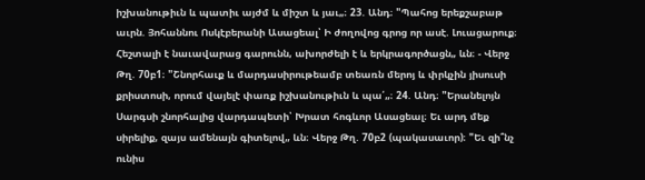իշխանութիւն և պատիւ այժմ և միշտ և յաւ„։ 23. Անդ։ "Պահոց երեքշաբաթ աւրն. Յոհաննու Ոսկէբերանի Ասացեալ՝ Ի ժողովոց գրոց որ ասէ. Լուացարուք։ Հեշտալի է նաւավարաց գարունն, ախորժելի է և երկրագործացն„ ևն։ - Վերջ Թղ. 70բ1։ "Շնորհաւք և մարդասիրութեամբ տեառն մերոյ և փրկչին յիսուսի քրիստոսի, որում վայելէ փառք իշխանութիւն և պա՛„։ 24. Անդ։ "Երանելոյն Սարգսի շնորհալից վարդապետի՝ Խրատ հոգևոր Ասացեալ։ Եւ արդ մեք սիրելիք, զայս ամենայն գիտելով„ ևն։ Վերջ Թղ. 70բ2 (պակասաւոր)։ "Եւ զի՞նչ ունիս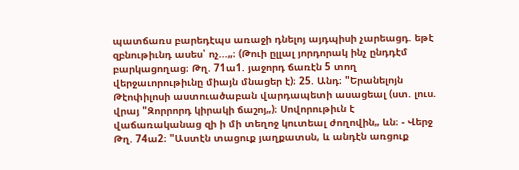պատճառս բարեդէպս առաջի դնելոյ այդպիսի չարեացդ. եթէ զբնութիւնդ ասես՝ ոչ...„։ (Թուի ըլլալ յորդորակ ինչ ընդդէմ բարկացողաց։ Թղ. 71ա1. յաջորդ ճառէն 5 տող վերջաւորութիւնը միայն մնացեր է)։ 25. Անդ։ "Երանելոյն Թէոփիլոսի աստուածաբան վարդապետի ասացեալ (ստ. լուս. վրայ "Զորրորդ կիրակի ճաշոյ„)։ Սովորութիւն է վաճառականաց զի ի մի տեղոջ կուտեալ ժողովին„ ևն։ - Վերջ Թղ. 74ա2։ "Աստէն տացուք յաղքատսն, և անդէն առցուք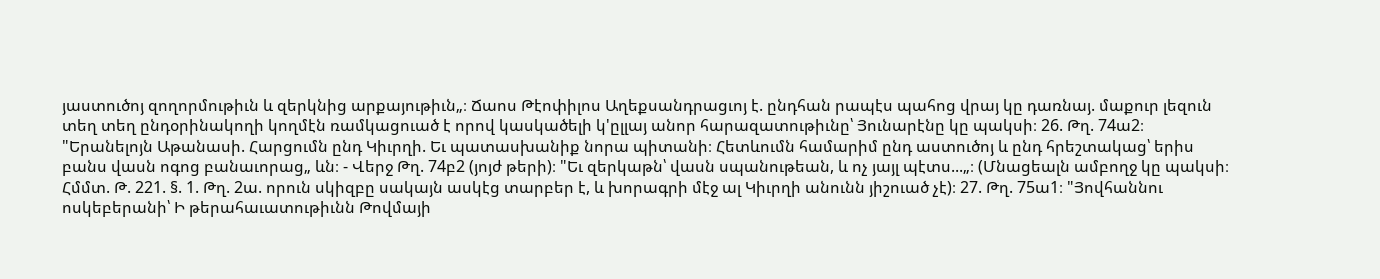յաստուծոյ զողորմութիւն և զերկնից արքայութիւն„։ Ճաոս Թէոփիլոս Աղեքսանդրացւոյ է. ընդհան րապէս պահոց վրայ կը դառնայ. մաքուր լեզուն տեղ տեղ ընդօրինակողի կողմէն ռամկացուած է որով կասկածելի կ'ըլլայ անոր հարազատութիւնը՝ Յունարէնը կը պակսի։ 26. Թղ. 74ա2։ "Երանելոյն Աթանասի. Հարցումն ընդ Կիւրղի. Եւ պատասխանիք նորա պիտանի։ Հետևումն համարիմ ընդ աստուծոյ և ընդ հրեշտակաց՝ երիս բանս վասն ոգոց բանաւորաց„ ևն։ - Վերջ Թղ. 74բ2 (յոյժ թերի)։ "Եւ զերկաթն՝ վասն սպանութեան, և ոչ յայլ պէտս...„։ (Մնացեալն ամբողջ կը պակսի։ Հմմտ. Թ. 221. §. 1. Թղ. 2ա. որուն սկիզբը սակայն ասկէց տարբեր է, և խորագրի մէջ ալ Կիւրղի անունն յիշուած չէ)։ 27. Թղ. 75ա1։ "Յովհաննու ոսկեբերանի՝ Ի թերահաւատութիւնն Թովմայի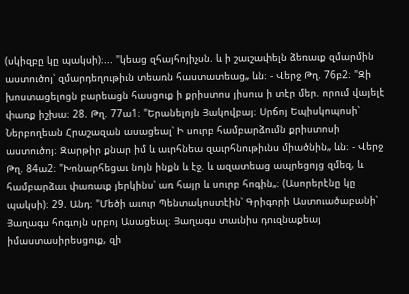(սկիզբը կը պակսի)։... "կեաց զհայհոյիչսն. և ի շաւշափելն ձեռաւք զմարմին աստուծոյ՝ զմարդեղութիւն տեառն հաստատեաց„ ևն։ - Վերջ Թղ. 76բ2։ "Զի խոստացելոցն բարեացն հասցուք ի քրիստոս յիսուս ի տէր մեր. որում վայելէ փառք իշխա։ 28. Թղ. 77ա1։ "Երանելոյն Յակովբայ։ Սրճոյ Եպիսկոպոսի՝ Ներբողեան Հրաշազան ասացեալ՝ Ի սուրբ համբարձումն քրիստոսի աստուծոյ։ Զարթիր քնար իմ և աւրհնեա զաւրհնութիւնս միածնին„ ևն։ - Վերջ Թղ. 84ա2։ "Խոնարհեցաւ նոյն ինքն և էջ. և ազատեաց ապրեցոյց զմեզ, և համբարձաւ փառաւք յերկինս՝ առ հայր և սուրբ հոգին„։ (Ասորերէնը կը պակսի)։ 29. Անդ։ "Մեծի աւուր Պենտակոստէին՝ Գրիգորի Աստուածաբանի՝ Յաղագս հոգւոյն սրբոյ Ասացեալ։ Յաղագս տաւնիս դուզնաքեայ իմաստասիրեսցուք, զի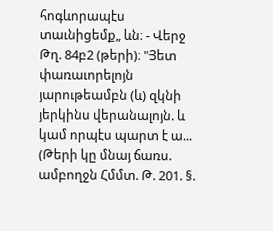հոգևորապէս տաւնիցեմք„ ևն։ - Վերջ Թղ. 84բ2 (թերի)։ "Յետ փառաւորելոյն յարութեամբն (և) զկնի յերկինս վերանալոյն. և կամ որպէս պարտ է ա... (Թերի կը մնայ ճառս. ամբողջն Հմմտ. Թ. 201. §.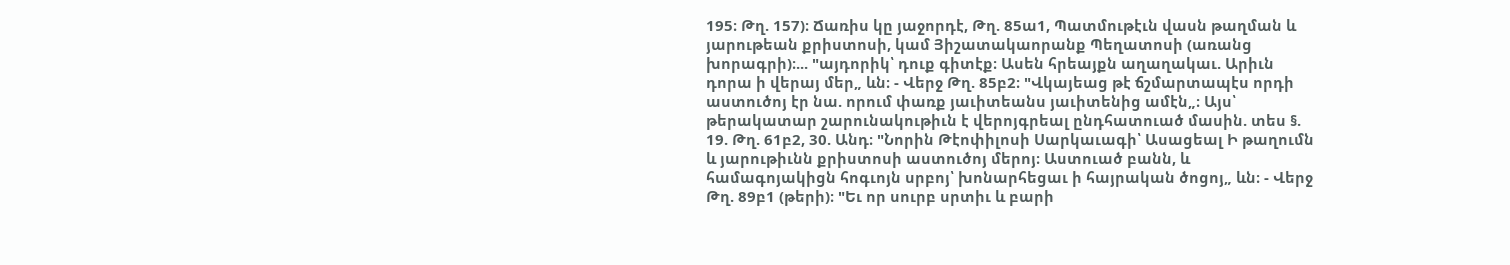195։ Թղ. 157)։ Ճառիս կը յաջորդէ, Թղ. 85ա1, Պատմութէւն վասն թաղման և յարութեան քրիստոսի, կամ Յիշատակաորանք Պեղատոսի (առանց խորագրի)։... "այդորիկ՝ դուք գիտէք։ Ասեն հրեայքն աղաղակաւ. Արիւն դորա ի վերայ մեր„ ևն։ - Վերջ Թղ. 85բ2։ "Վկայեաց թէ ճշմարտապէս որդի աստուծոյ էր նա. որում փառք յաւիտեանս յաւիտենից ամէն„։ Այս՝ թերակատար շարունակութիւն է վերոյգրեալ ընդհատուած մասին. տես §. 19. Թղ. 61բ2, 30. Անդ։ "Նորին Թէոփիլոսի Սարկաւագի՝ Ասացեալ Ի թաղումն և յարութիւնն քրիստոսի աստուծոյ մերոյ։ Աստուած բանն, և համագոյակիցն հոգւոյն սրբոյ՝ խոնարհեցաւ ի հայրական ծոցոյ„ ևն։ - Վերջ Թղ. 89բ1 (թերի)։ "Եւ որ սուրբ սրտիւ և բարի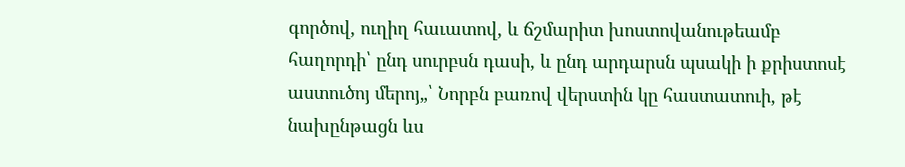գործով, ուղիղ հաւատով, և ճշմարիտ խոստովանութեամբ հաղորդի՝ ընդ սուրբսն դասի, և ընդ արդարսն պսակի ի քրիստոսէ աստուծոյ մերոյ„՝ Նորբն բառով վերստին կը հաստատուի, թէ նախընթացն ևս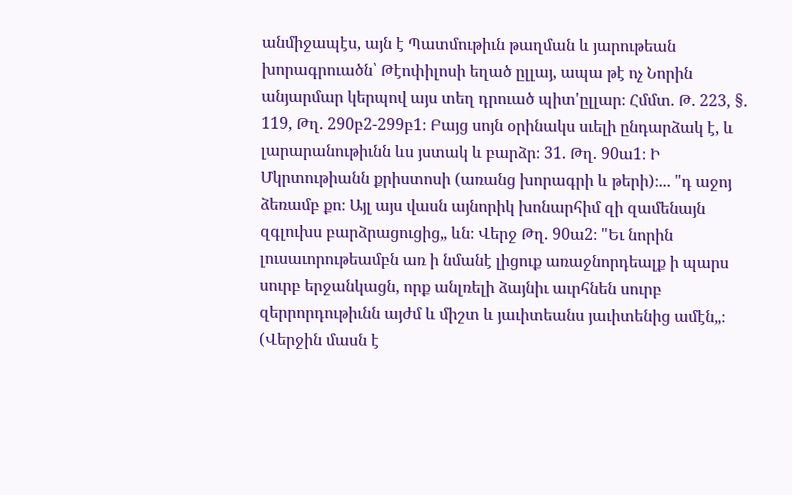անմիջապէս, այն է Պատմութիւն թաղման և յարութեան խորագրուածն՝ Թէոփիլոսի եղած ըլլայ, ապա թէ ոչ Նորին անյարմար կերպով այս տեղ դրուած պիտ'ըլլար։ Հմմտ. Թ. 223, §. 119, Թղ. 290բ2-299բ1։ Բայց սոյն օրինակս սւելի ընդարձակ է, և լարարանութիւնն ևս յստակ և բարձր։ 31. Թղ. 90ա1։ Ի Մկրտութիանն քրիստոսի (առանց խորագրի և թերի)։... "դ աջոյ ձեռամբ քո։ Այլ այս վասն այնորիկ խոնարհիմ զի զամենայն զգլուխս բարձրացուցից„ ևն։ Վերջ Թղ. 90ա2։ "Եւ նորին լուսաւորութեամբն առ ի նմանէ լիցուք առաջնորդեալք ի պարս սուրբ երջանկացն, որք անլռելի ձայնիւ աւրհնեն սուրբ զերրորդութիւնն այժմ և միշտ և յաւիտեանս յաւիտենից ամէն„։ (Վերջին մասն է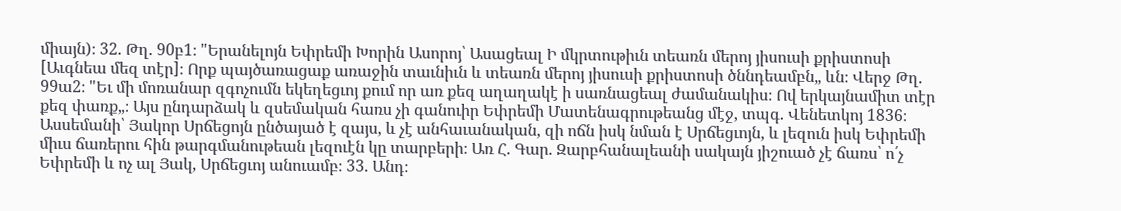միայն)։ 32. Թղ. 90բ1։ "Երանելոյն Եփրեմի Խորին Ասորոյ՝ Ասացեալ Ի մկրտութիւն տեառն մերոյ յիսուսի քրիստոսի [Աւգնեա մեզ տէր]։ Որք պայծառացաք առաջին տաւնիւն և տեառն մերոյ յիսուսի քրիստոսի ծննդեամբն„ ևն։ Վերջ Թղ. 99ա2։ "Եւ մի մոռանար զգոչումն եկեղեցւոյ քում որ առ քեզ աղաղակէ ի սառնացեալ ժամանակիս։ Ով երկայնամիտ տէր քեզ փառք„։ Այս ընդարձակ և զսեմական հառս չի գանուիր Եփրեմի Մատենագրութեանց մէջ, տպգ. Վենետկոյ 1836։ Ասսեմանի՝ Յակոր Սրճեցոյն ընծայած է զայս, և չէ անհաւանական, զի ոճն իսկ նման է Սրճեցւոյն, և լեզուն իսկ Եփրեմի միւս ճառերու հին թարգմանութեան լեզուէն կը տարբերի։ Առ Հ. Գար. Զարբհանալեանի սակայն յիշուած չէ ճառս՝ ո՛չ Եփրեմի և ոչ ալ Յակ, Սրճեցւոյ անուամբ։ 33. Անդ։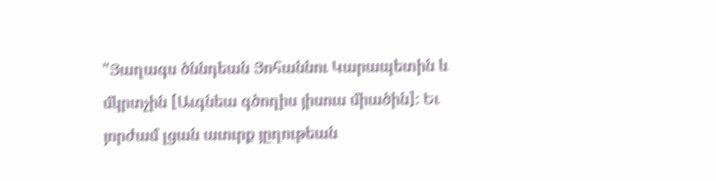"Յաղագս ծննդեան Յոհաննու Կարապետին և մկրտչին [Աւգնեա գծողիս յիսուս միածին]։ Եւ յորժամ լցան աւուրք յըղութեան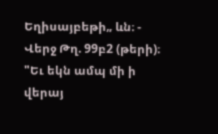Եղիսայբեթի„ ևն։ - Վերջ Թղ. 99բ2 (թերի)։ "Եւ եկն ամպ մի ի վերայ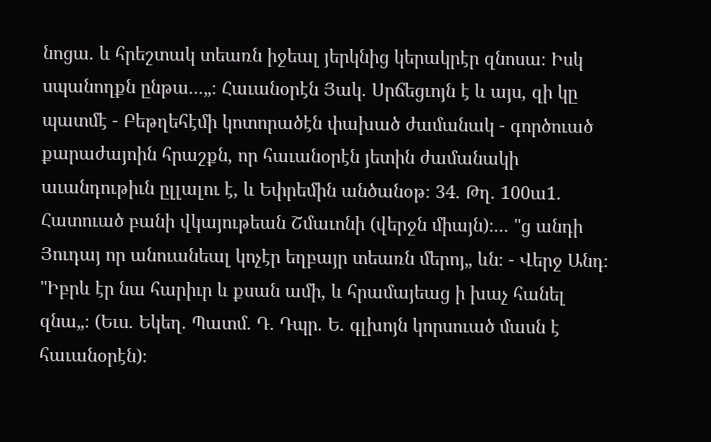նոցա. և հրեշտակ տեառն իջեալ յերկնից կերակրէր զնոսա։ Իսկ սպանողքն ընթա...„։ Հաւանօրէն Յակ. Սրճեցւոյն է և այս, զի կը պատմէ - Բեթղեհէմի կոտորածէն փախած ժամանակ - գործուած քարաժայոին հրաշքն, որ հաւանօրէն յետին ժամանակի աւանդութիւն ըլլալու է, և Եփրեմին անծանօթ։ 34. Թղ. 100ա1. Հատուած բանի վկայութեան Շմաւոնի (վերջն միայն)։... "ց անդի Յուդայ որ անուանեալ կոչէր եղբայր տեառն մերոյ„ ևն։ - Վերջ Անդ։ "Իբրև էր նա հարիւր և քսան ամի, և հրամայեաց ի խաչ հանել զնա„։ (Եւս. Եկեղ. Պատմ. Դ. Դպր. Ե. գլխոյն կորսուած մասն է հաւանօրէն)։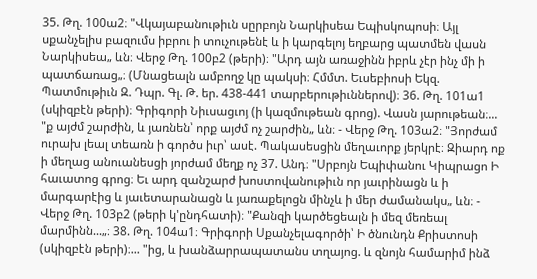35. Թղ. 100ա2։ "Վկայաբանութիւն սըրբոյն Նարկիսեա Եպիսկոպոսի։ Այլ սքանչելիս բազումս իբրու ի տուչութենէ և ի կարգելոյ եղբարց պատմեն վասն Նարկիսեա„ ևն։ Վերջ Թղ. 100բ2 (թերի)։ "Արդ այն առաջինն իբրև չէր ինչ մի ի պատճառաց„։ (Մնացեալն ամբողջ կը պակսի։ Հմմտ. Եւսեբիոսի Եկզ. Պատմութիւն Զ. Դպր. Գլ. Թ. եր. 438-441 տարբերութիւններով)։ 36. Թղ. 101ա1 (սկիզբէն թերի)։ Գրիգորի Նիւսացւոյ (ի կազմութեան գրոց). Վասն յարութեան։... "ք այժմ շարժին, և յառնեն՝ որք այժմ ոչ շարժին„ ևն։ - Վերջ Թղ. 103ա2։ "Յորժամ ուրախ լեալ տեառն ի գործս իւր՝ ասէ. Պակասեսցին մեղաւորք յերկրէ։ Զիարդ ոք ի մեղաց անուանեսցի յորժամ մեղք ոչ 37. Անդ։ "Սրբոյն Եպիփանու Կիպրացո Ի հաւատոց գրոց։ Եւ արդ զանշարժ խոստովանութիւն որ յաւրինացն և ի մարգարէից և յաւետարանացն և յառաքելոցն մինչև ի մեր ժամանակս„ ևն։ - Վերջ Թղ. 103բ2 (թերի կ'ընդհատի)։ "Քանզի կարծեցեալն ի մեզ մեռեալ մարմինն...„։ 38. Թղ. 104ա1։ Գրիգորի Սքանչելագործի՝ Ի ծնունդն Քրիստոսի (սկիզբէն թերի)։... "ից, և խանձարրապատանս տղայոց. և զնոյն համարիմ ինձ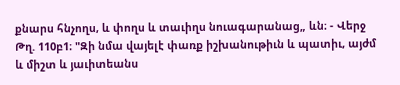քնարս հնչողս, և փողս և տաւիղս նուագարանաց„ ևն։ - Վերջ Թղ. 110բ1։ "Զի նմա վայելէ փառք իշխանութիւն և պատիւ, այժմ և միշտ և յաւիտեանս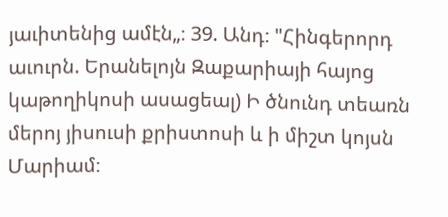յաւիտենից ամէն„։ 39. Անդ։ "Հինգերորդ աւուրն. Երանելոյն Զաքարիայի հայոց կաթողիկոսի ասացեալ) Ի ծնունդ տեառն մերոյ յիսուսի քրիստոսի և ի միշտ կոյսն Մարիամ։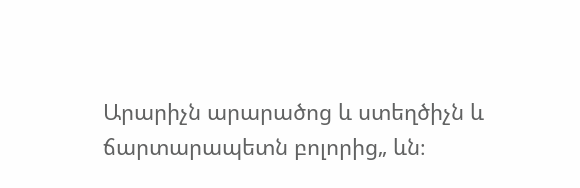Արարիչն արարածոց և ստեղծիչն և ճարտարապետն բոլորից„ ևն։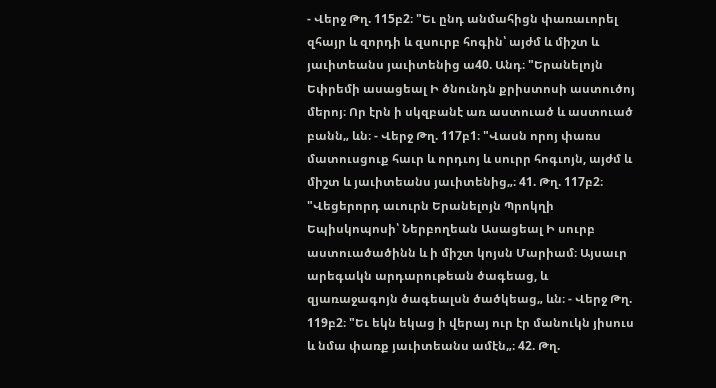- Վերջ Թղ. 115բ2։ "Եւ ընդ անմահիցն փառաւորել զհայր և զորդի և զսուրբ հոգին՝ այժմ և միշտ և յաւիտեանս յաւիտենից ա40. Անդ։ "Երանելոյն Եփրեմի ասացեալ Ի ծնունդն քրիստոսի աստուծոյ մերոյ։ Որ էրն ի սկզբանէ առ աստուած և աստուած բանն„ ևն։ - Վերջ Թղ. 117բ1։ "Վասն որոյ փառս մատուսցուք հաւր և որդւոյ և սուրր հոգւոյն, այժմ և միշտ և յաւիտեանս յաւիտենից„։ 41. Թղ. 117բ2։ "Վեցերորդ աւուրն Երանելոյն Պրոկղի Եպիսկոպոսի՝ Ներբողեան Ասացեալ Ի սուրբ աստուածածինն և ի միշտ կոյսն Մարիամ։ Այսաւր արեգակն արդարութեան ծագեաց, և զյառաջագոյն ծագեալսն ծածկեաց„ ևն։ - Վերջ Թղ. 119բ2։ "Եւ եկն եկաց ի վերայ ուր էր մանուկն յիսուս և նմա փառք յաւիտեանս ամէն„։ 42. Թղ.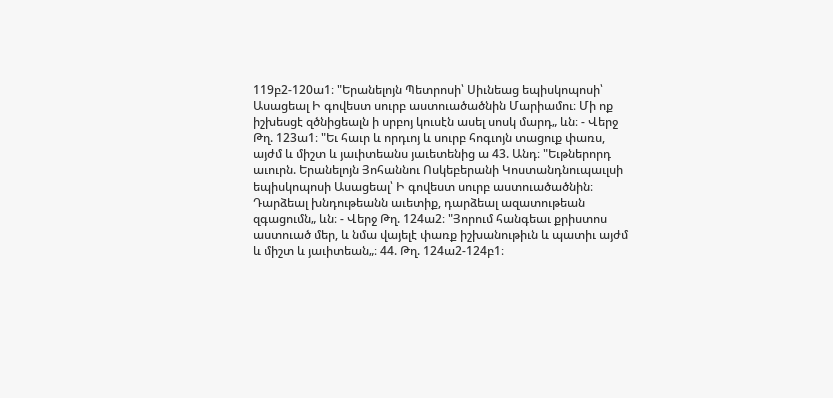119բ2-120ա1։ "Երանելոյն Պետրոսի՝ Սիւնեաց եպիսկոպոսի՝ Ասացեալ Ի գովեստ սուրբ աստուածածնին Մարիամու։ Մի ոք իշխեսցէ զծնիցեալն ի սրբոյ կուսէն ասել սոսկ մարդ„ ևն։ - Վերջ Թղ. 123ա1։ "Եւ հաւր և որդւոյ և սուրբ հոգւոյն տացուք փառս, այժմ և միշտ և յաւիտեանս յաւետենից ա 43. Անդ։ "Եւթներորդ աւուրն. Երանելոյն Յոհաննու Ոսկեբերանի Կոստանդնուպաւլսի եպիսկոպոսի Ասացեալ՝ Ի գովեստ սուրբ աստուածածնին։ Դարձեալ խնդութեանն աւետիք, դարձեալ ազատութեան զգացումն„ ևն։ - Վերջ Թղ. 124ա2։ "Յորում հանգեաւ քրիստոս աստուած մեր, և նմա վայելէ փառք իշխանութիւն և պատիւ այժմ և միշտ և յաւիտեան„։ 44. Թղ. 124ա2-124բ1։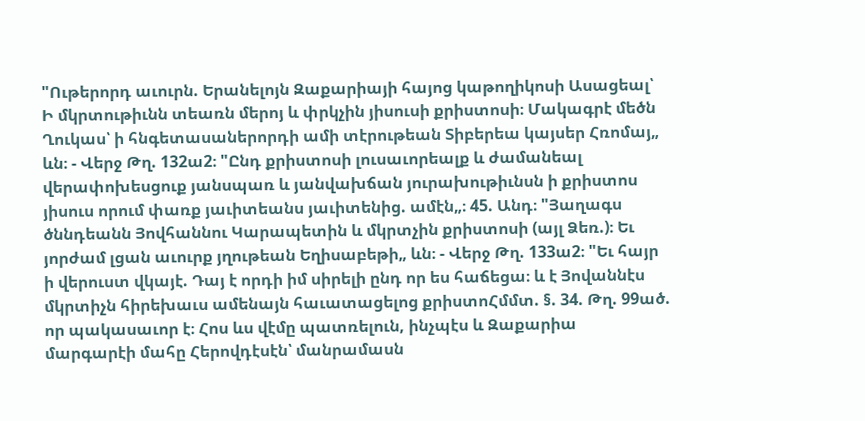"Ութերորդ աւուրն. Երանելոյն Զաքարիայի հայոց կաթողիկոսի Ասացեալ՝ Ի մկրտութիւնն տեառն մերոյ և փրկչին յիսուսի քրիստոսի։ Մակագրէ մեծն Ղուկաս՝ ի հնգետասաներորդի ամի տէրութեան Տիբերեա կայսեր Հռոմայ„ ևն։ - Վերջ Թղ. 132ա2։ "Ընդ քրիստոսի լուսաւորեալք և ժամանեալ վերափոխեսցուք յանսպառ և յանվախճան յուրախութիւնսն ի քրիստոս յիսուս որում փառք յաւիտեանս յաւիտենից. ամէն„։ 45. Անդ։ "Յաղագս ծննդեանն Յովհաննու Կարապետին և մկրտչին քրիստոսի (այլ Ձեռ.)։ Եւ յորժամ լցան աւուրք յղութեան Եղիսաբեթի„ ևն։ - Վերջ Թղ. 133ա2։ "Եւ հայր ի վերուստ վկայէ. Դայ է որդի իմ սիրելի ընդ որ ես հաճեցա։ և է Յովաննէս մկրտիչն հիրեխաւս ամենայն հաւատացելոց քրիստոՀմմտ. §. 34. Թղ. 99ած. որ պակասաւոր է։ Հոս ևս վէմը պատռելուն, ինչպէս և Զաքարիա մարգարէի մահը Հերովդէսէն՝ մանրամասն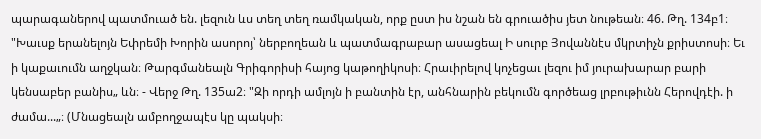պարագաներով պատմուած են. լեզուն ևս տեղ տեղ ռամկական, որք ըստ իս նշան են գրուածիս յետ նութեան։ 46. Թղ. 134բ1։ "Խաւսք երանելոյն Եփրեմի Խորին ասորոյ՝ ներբողեան և պատմագրաբար ասացեալ Ի սուրբ Յովաննէս մկրտիչն քրիստոսի։ Եւ ի կաքաւումն աղջկան։ Թարգմանեալն Գրիգորիսի հայոց կաթողիկոսի։ Հրաւիրելով կոչեցաւ լեզու իմ յուրախարար բարի կենսաբեր բանիս„ ևն։ - Վերջ Թղ. 135ա2։ "Զի որդի ամլոյն ի բանտին էր, անհնարին բեկումն գործեաց լրբութիւնն Հերովդէի. ի ժամա...„։ (Մնացեալն ամբողջապէս կը պակսի։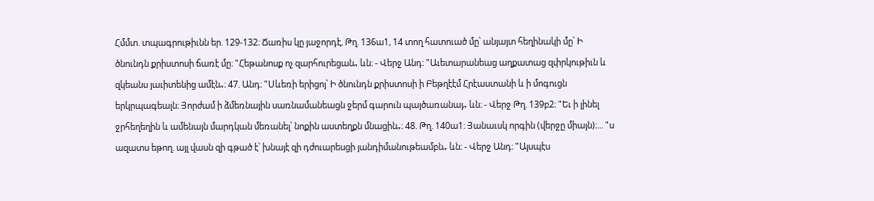Հմմտ. տպագրութիւնն եր. 129-132։ Ճառիս կը յաջորդէ, Թղ. 136ա1, 14 տող հատուած մը՝ անյայտ հեղինակի մը՝ Ի ծնունդն քրիստոսի ճառէ մը։ "Հեթանոսք ոչ զարհուրեցան„ ևն։ - Վերջ Անդ։ "Աւետարանեաց աղքատաց զփրկութիւն և զկեանս յաւիտենից ամէն„։ 47. Անդ։ "Սևեռի երիցոյ՝ Ի ծնունդն քրիստոսի ի Բեթղէէմ Հրէաստանի և ի մոգուցն երկրպագեալն։ Յորժամ ի ձմեռնային սառնամանեացն ջերմ գարուն պայծառանայ„ ևն։ - Վերջ Թղ. 139բ2։ "Եւ ի լինել ջրհեղեղին և ամենայն մարդկան մեռանել՝ նոքին աստեղքն մնացին„։ 48. Թղ. 140ա1։ Յանաւսկ որգին (վերջը միայն)։... "ս ազատս եթող. այլ վասն զի գթած է՝ խնայէ զի դժուարեսցի յանդիմանութեամբն„ ևն։ - Վերջ Անդ։ "Այսպէս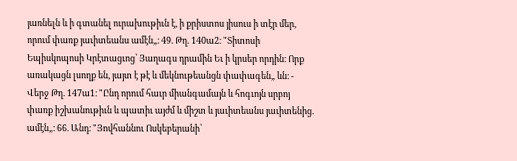յառնելն և ի գտանել ուրախութիւն է, ի քրիստոս յիսուս ի տէր մեր, որում փառք յաւիտեանս ամէն„։ 49. Թղ. 140ա2։ "Տիտոսի Եպիսկոպոսի Կրէտացւոց՝ Յաղագս դրամին Եւ ի կրսեր որդին։ Որք առակացն լսողք են, յայտ է թէ և մեկնութեանցն փափագեն„ ևն։ - Վերջ Թղ. 147ա1։ "Ընդ որում հաւր միանգամայն և հոգւոյն սրբոյ փառք իշխանութիւն և պատիւ այժմ և միշտ և յաւիտեանս յաւիտենից. ամէն„։ 66. Անդ։ "Յովհաննու Ոսկեբերանի՝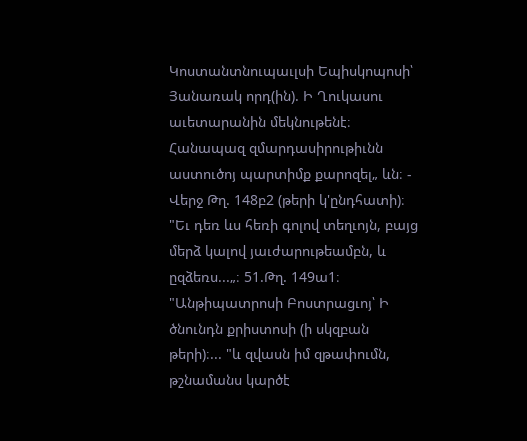Կոստանտնուպաւլսի Եպիսկոպոսի՝ Յանառակ որդ(ին). Ի Ղուկասու աւետարանին մեկնութենէ։ Հանապազ զմարդասիրութիւնն աստուծոյ պարտիմք քարոզել„ ևն։ - Վերջ Թղ. 148բ2 (թերի կ'ընդհատի)։ "Եւ դեռ ևս հեռի գոլով տեղւոյն, բայց մերձ կալով յաւժարութեամբն, և ըզձեռս...„։ 51.Թղ. 149ա1։ "Անթիպատրոսի Բոստրացւոյ՝ Ի ծնունդն քրիստոսի (ի սկզբան թերի)։... "և զվասն իմ զթափումն, թշնամանս կարծէ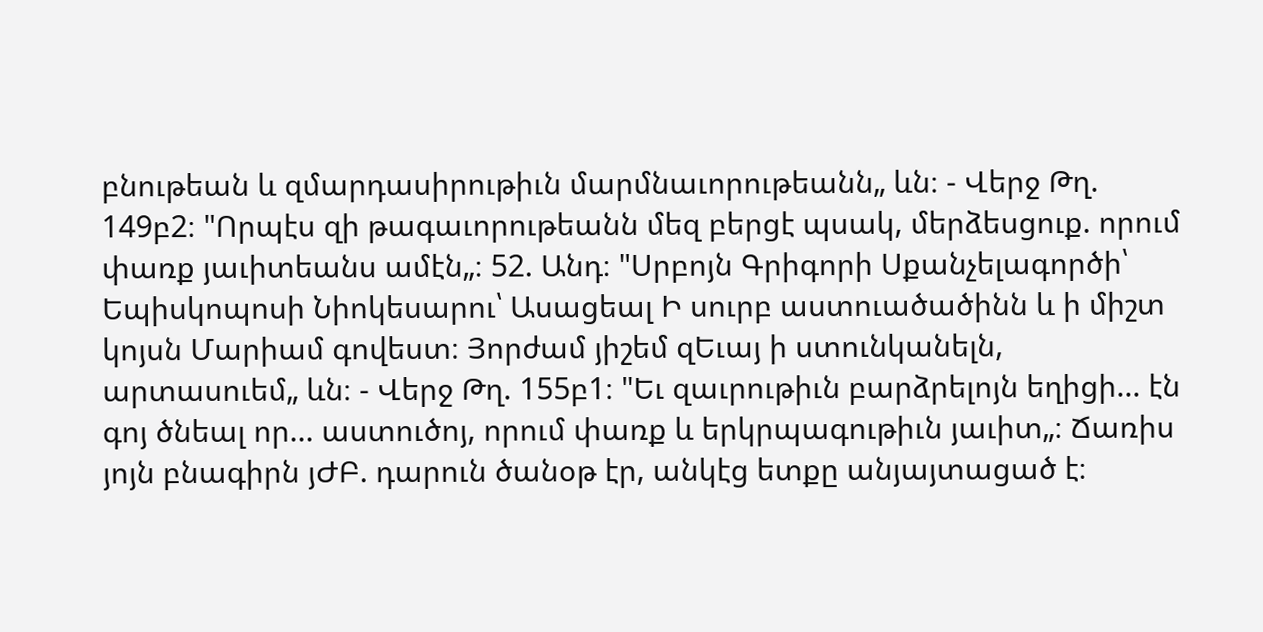բնութեան և զմարդասիրութիւն մարմնաւորութեանն„ ևն։ - Վերջ Թղ. 149բ2։ "Որպէս զի թագաւորութեանն մեզ բերցէ պսակ, մերձեսցուք. որում փառք յաւիտեանս ամէն„։ 52. Անդ։ "Սրբոյն Գրիգորի Սքանչելագործի՝ Եպիսկոպոսի Նիոկեսարու՝ Ասացեալ Ի սուրբ աստուածածինն և ի միշտ կոյսն Մարիամ գովեստ։ Յորժամ յիշեմ զԵւայ ի ստունկանելն, արտասուեմ„ ևն։ - Վերջ Թղ. 155բ1։ "Եւ զաւրութիւն բարձրելոյն եղիցի... էն գոյ ծնեալ որ... աստուծոյ, որում փառք և երկրպագութիւն յաւիտ„։ Ճառիս յոյն բնագիրն յԺԲ. դարուն ծանօթ էր, անկէց ետքը անյայտացած է։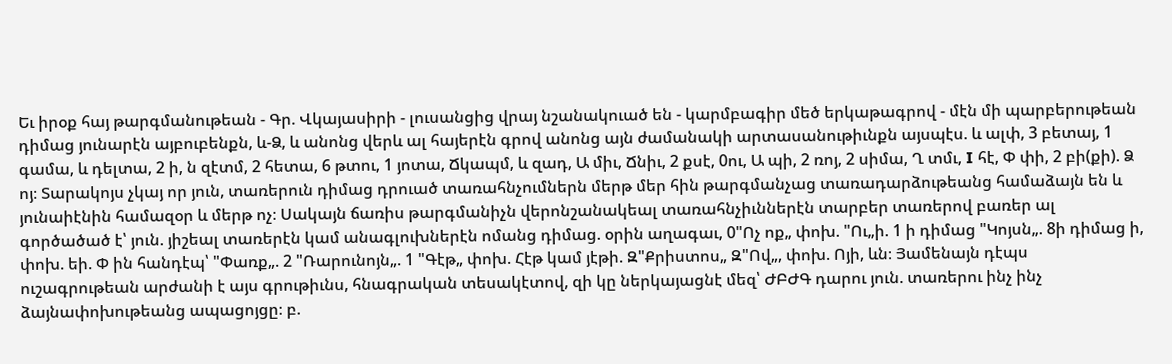Եւ իրօք հայ թարգմանութեան - Գր. Վկայասիրի - լուսանցից վրայ նշանակուած են - կարմբագիր մեծ երկաթագրով - մէն մի պարբերութեան դիմաց յունարէն այբուբենքն, և-Ձ, և անոնց վերև ալ հայերէն գրով անոնց այն ժամանակի արտասանութիւնքն այսպէս. և ալփ, 3 բետայ, 1 գամա, և դելտա, 2 ի, ն զէտմ, 2 հետա, 6 թտու, 1 յոտա, Ճկապմ, և զադ, Ա միւ, Ճնիւ, 2 քսէ, 0ու, Ա պի, 2 ռոյ, 2 սիմա, Ղ տմւ, I հէ, Փ փի, 2 բի(քի). Ձ ոյ։ Տարակոյս չկայ որ յուն, տառերուն դիմաց դրուած տառահնչումներն մերթ մեր հին թարգմանչաց տառադարձութեանց համաձայն են և յունաիէնին համազօր և մերթ ոչ։ Սակայն ճառիս թարգմանիչն վերոնշանակեալ տառահնչիւններէն տարբեր տառերով բառեր ալ գործածած է՝ յուն. յիշեալ տառերէն կամ անագլուխներէն ոմանց դիմաց. օրին աղագաւ, 0"Ոչ ոք„ փոխ. "Ու„ի. 1 ի դիմաց "Կոյսն„. 8ի դիմաց ի, փոխ. եի. Փ ին հանդէպ՝ "Փառք„. 2 "Ռարունոյն„. 1 "Գէթ„ փոխ. Հէթ կամ յէթի. Զ"Քրիստոս„ Զ"Ով„, փոխ. Ոյի, ևն։ Յամենայն դէպս ուշագրութեան արժանի է այս գրութիւնս, հնագրական տեսակէտով, զի կը ներկայացնէ մեզ՝ ԺԲԺԳ դարու յուն. տառերու ինչ ինչ ձայնափոխութեանց ապացոյցը։ բ.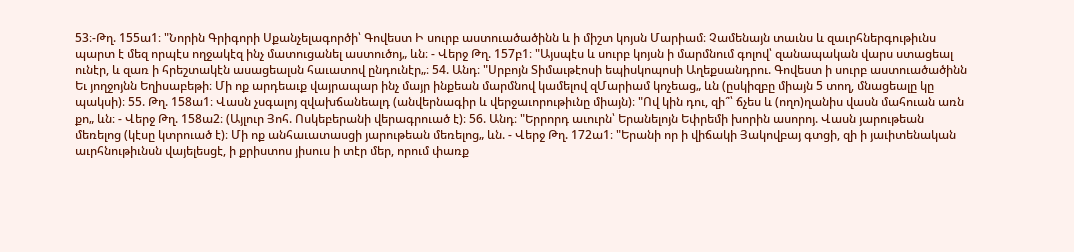53։-Թղ. 155ա1։ "Նորին Գրիգորի Սքանչելագործի՝ Գովեստ Ի սուրբ աստուածածինն և ի միշտ կոյսն Մարիամ։ Չամենայն տաւնս և զաւրհներգութիւնս պարտ է մեզ որպէս ողջակէզ ինչ մատուցանել աստուծոյ„ ևն։ - Վերջ Թղ. 157բ1։ "Այսպէս և սուրբ կոյսն ի մարմնում գոլով՝ զանապական վարս ստացեալ ունէր, և զառ ի հրեշտակէն ասացեալսն հաւատով ընդունէր„։ 54. Անդ։ "Սրբոյն Տիմաւթէոսի եպիսկոպոսի Աղեքսանդրու. Գովեստ ի սուրբ աստուածածինն Եւ յողջոյնն Եղիսաբեթի։ Մի ոք արդեաւք վայրապար ինչ մայր ինքեան մարմնով կամելով զՄարիամ կոչեաց„ ևն (ըսկիզբը միայն 5 տող, մնացեալը կը պակսի)։ 55. Թղ. 158ա1։ Վասն չսգալոյ զվախճանեալդ (անվերնագիր և վերջաւորութիւնը միայն)։ "Ով կին դու, զի՞՝ ճչես և (ողո)ղանիս վասն մահուան առն քո„ ևն։ - Վերջ Թղ. 158ա2։ (Այլուր Յոհ. Ոսկեբերանի վերագրուած է)։ 56. Անդ։ "Երրորդ աւուրն՝ Երանելոյն Եփրեմի խորին ասորոյ. Վասն յարութեան մեռելոց (կէսը կտրուած է)։ Մի ոք անհաւատասցի յարութեան մեռելոց„ ևն. - Վերջ Թղ. 172ա1։ "Երանի որ ի վիճակի Յակովբայ գտցի, զի ի յաւիտենական աւրհնութիւնսն վայելեսցէ, ի քրիստոս յիսուս ի տէր մեր, որում փառք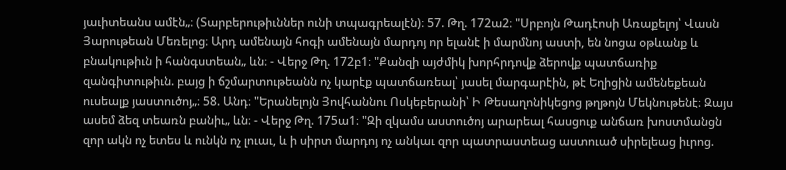յաւիտեանս ամէն„։ (Տարբերութիւններ ունի տպագրեալէն)։ 57. Թղ. 172ա2։ "Սրբոյն Թադէոսի Առաքելոյ՝ Վասն Յարութեան Մեռելոց։ Արդ ամենայն հոգի ամենայն մարդոյ որ ելանէ ի մարմնոյ աստի, են նոցա օթևանք և բնակութիւն ի հանգստեան„ ևն։ - Վերջ Թղ. 172բ1։ "Քանզի այժմիկ խորհրդովք ձերովք պատճառիք զանգիտութիւն. բայց ի ճշմարտութեանն ոչ կարէք պատճառեալ՝ յասել մարգարէին, թէ Եղիցին ամենեքեան ուսեալք յաստուծոյ„։ 58. Անդ։ "Երանելոյն Յովհաննու Ոսկեբերանի՝ Ի Թեսաղոնիկեցոց թղթոյն Մեկնութենէ։ Զայս ասեմ ձեզ տեառն բանիւ„ ևն։ - Վերջ Թղ. 175ա1։ "Զի զկամս աստուծոյ արարեալ հասցուք անճառ խոստմանցն զոր ակն ոչ ետես և ունկն ոչ լուաւ, և ի սիրտ մարդոյ ոչ անկաւ զոր պատրաստեաց աստուած սիրելեաց իւրոց.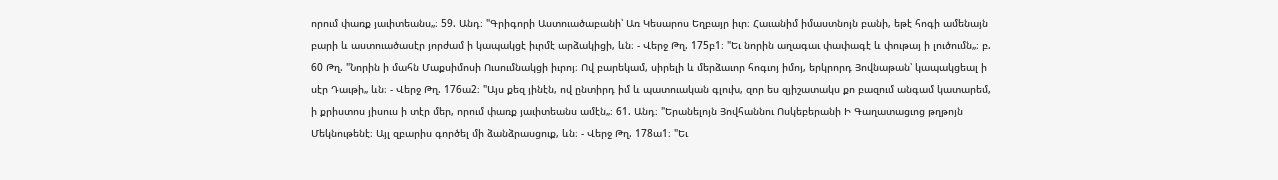որում փառք յաւիտեանս„։ 59. Անդ։ "Գրիգորի Աստուածաբանի՝ Առ Կեսարոս Եղբայր իւր։ Հաւանիմ իմաստնոյն բանի, եթէ հոգի ամենայն բարի և աստուածասէր յորժամ ի կապակցէ իւրմէ արձակիցի, ևն։ - Վերջ Թղ. 175բ1։ "Եւ նորին աղագաւ փափագէ և փութայ ի լուծումն„։ բ. 60 Թղ. "Նորին ի մահն Մաքսիմոսի Ուսումնակցի իւրոյ։ Ով բարեկամ, սիրելի և մերձաւոր հոգւոյ իմոյ, երկրորդ Յովնաթան՝ կապակցեալ ի սէր Դաւթի„ ևն։ - Վերջ Թղ. 176ա2։ "Այս քեզ յինէն, ով ընտիրդ իմ և պատուական գլուխ, զոր ես զյիշատակս քո բազում անգամ կատարեմ, ի քրիստոս յիսուս ի տէր մեր, որում փառք յաւիտեանս ամէն„։ 61. Անդ։ "Երանելոյն Յովհաննու Ոսկեբերանի Ի Գաղատացւոց թղթոյն Մեկնութենէ։ Այլ զբարիս գործել մի ձանձրասցուք, ևն։ - Վերջ Թղ. 178ա1։ "Եւ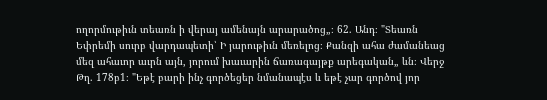ողորմութիւն տեառն ի վերայ ամենայն արարածոց„։ 62. Անդ։ "Տեառն Եփրեմի սուրբ վարդապետի՝ Ի յարութիւն մեռելոց։ Քանզի ահա ժամանեաց մեզ ահաւոր աւրն այն, յորում խաւարին ճառագայթք արեգական„ ևն։ Վերջ Թղ. 178բ1։ "Եթէ բարի ինչ գործեցեր նմանապէս և եթէ չար գործով յոր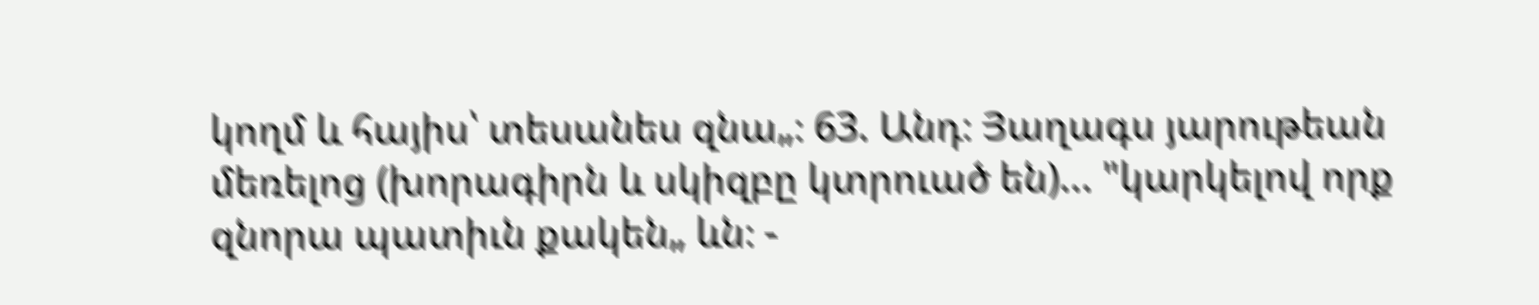կողմ և հայիս՝ տեսանես զնա„։ 63. Անդ։ Յաղագս յարութեան մեռելոց (խորագիրն և սկիզբը կտրուած են)... "կարկելով որք զնորա պատիւն քակեն„ ևն։ -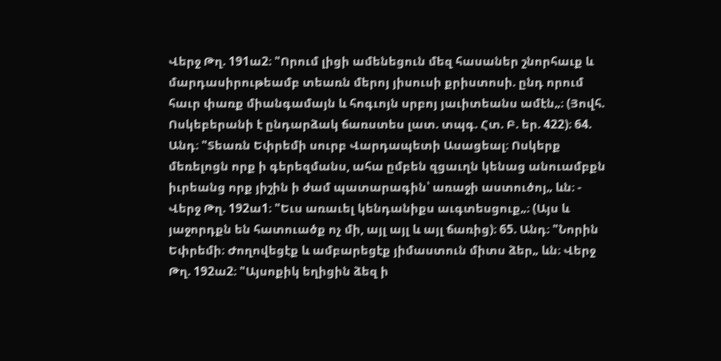Վերջ Թղ. 191ա2։ "Որում լիցի ամենեցուն մեզ հասաներ շնորհաւք և մարդասիրութեամբ տեառն մերոյ յիսուսի քրիստոսի. ընդ որում հաւր փառք միանգամայն և հոգւոյն սրբոյ յաւիտեանս ամէն„։ (Յովհ. Ոսկեբերանի է ընդարձակ ճառստես լատ. տպգ. Հտ. Բ. եր. 422)։ 64. Անդ։ "Տեառն Եփրեմի սուրբ Վարդապետի Ասացեալ։ Ոսկերք մեռելոցն որք ի գերեզմանս, ահա ըմբեն զցաւղն կենաց անուամբքն իւրեանց որք յիշին ի ժամ պատարագին՝ առաջի աստուծոյ„ ևն։ - Վերջ Թղ. 192ա1։ "Եւս առաւել կենդանիքս աւգտեսցուք„։ (Այս և յաջորդքն են հատուածք ոչ մի, այլ այլ և այլ ճառից)։ 65. Անդ։ "Նորին Եփրեմի։ Ժողովեցէք և ամբարեցէք յիմաստուն միտս ձեր„ ևն։ Վերջ Թղ. 192ա2։ "Այսոքիկ եղիցին ձեզ ի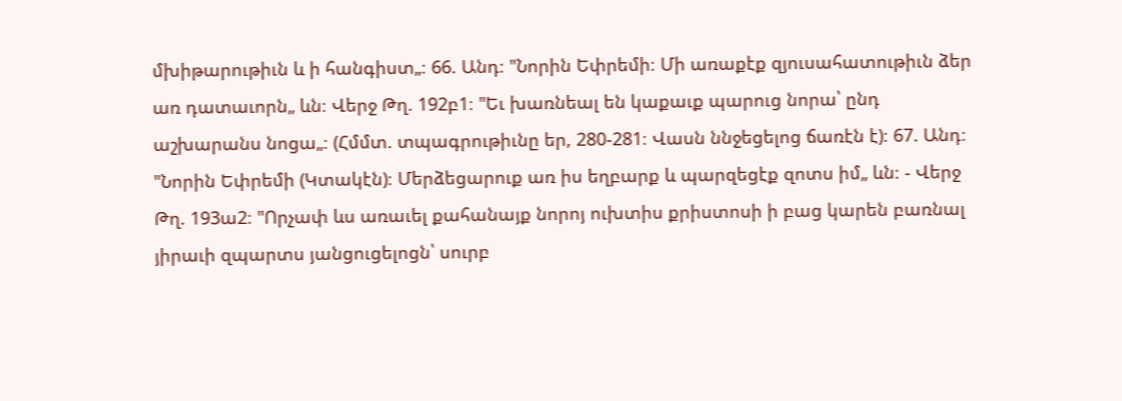մխիթարութիւն և ի հանգիստ„։ 66. Անդ։ "Նորին Եփրեմի։ Մի առաքէք զյուսահատութիւն ձեր առ դատաւորն„ ևն։ Վերջ Թղ. 192բ1։ "Եւ խառնեալ են կաքաւք պարուց նորա՝ ընդ աշխարանս նոցա„։ (Հմմտ. տպագրութիւնը եր, 280-281։ Վասն ննջեցելոց ճառէն է)։ 67. Անդ։ "Նորին Եփրեմի (Կտակէն)։ Մերձեցարուք առ իս եղբարք և պարզեցէք զոտս իմ„ ևն։ - Վերջ Թղ. 193ա2։ "Որչափ ևս առաւել քահանայք նորոյ ուխտիս քրիստոսի ի բաց կարեն բառնալ յիրաւի զպարտս յանցուցելոցն՝ սուրբ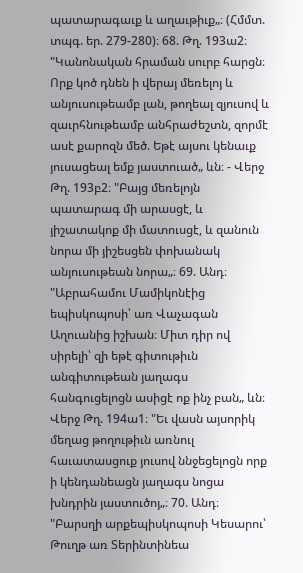պատարագաւք և աղաւթիւք„։ (Հմմտ. տպգ. եր. 279-280)։ 68. Թղ. 193ա2։ "Կանոնական հրաման սուրբ հարցն։ Որք կոծ դնեն ի վերայ մեռելոյ և անյուսութեամբ լան, թողեալ զյուսով և զաւրհնութեամբ անհրաժեշտն, զորմէ ասէ քարոզն մեծ. Եթէ այսու կենաւք յուսացեալ եմք յաստուած„ ևն։ - Վերջ Թղ. 193բ2։ "Բայց մեռելոյն պատարագ մի արասցէ, և յիշատակոք մի մատուսցէ, և զանուն նորա մի յիշեսցեն փոխանակ անյուսութեան նորա„։ 69. Անդ։ "Աբրահամու Մամիկոնէից եպիսկոպոսի՝ առ Վաչագան Աղուանից իշխան։ Միտ դիր ով սիրելի՝ զի եթէ գիտութիւն անգիտութեան յաղագս հանգուցելոցն ասիցէ ոք ինչ բան„ ևն։ Վերջ Թղ. 194ա1։ "Եւ վասն այսորիկ մեղաց թողութիւն առնուլ հաւատասցուք յուսով ննջեցելոցն որք ի կենդանեացն յաղագս նոցա խնդրին յաստուծոյ„։ 70. Անդ։ "Բարսղի արքեպիսկոպոսի Կեսարու՝ Թուղթ առ Տերինտինեա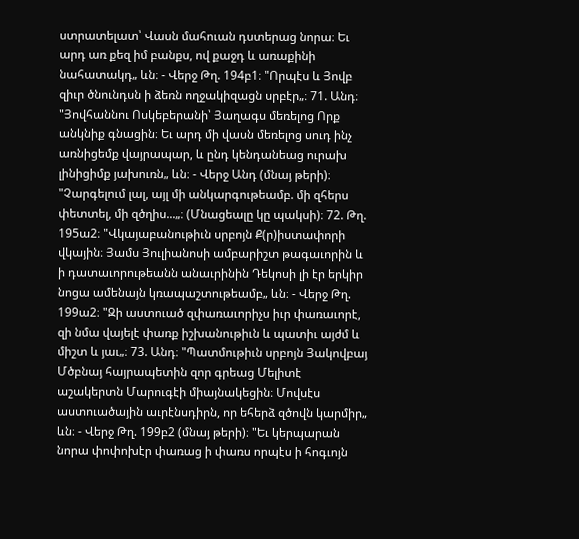ստրատելատ՝ Վասն մահուան դստերաց նորա։ Եւ արդ առ քեզ իմ բանքս, ով քաջդ և առաքինի նահատակդ„ ևն։ - Վերջ Թղ. 194բ1։ "Որպէս և Յովբ զիւր ծնունդսն ի ձեռն ողջակիզացն սրբէր„։ 71. Անդ։ "Յովհաննու Ոսկեբերանի՝ Յաղագս մեռելոց Որք անկնիք գնացին։ Եւ արդ մի վասն մեռելոց սուդ ինչ առնիցեմք վայրապար, և ընդ կենդանեաց ուրախ լինիցիմք յախուռն„ ևն։ - Վերջ Անդ (մնայ թերի)։ "Չարգելում լալ, այլ մի անկարգութեամբ. մի զհերս փետտել, մի զծղիս...„։ (Մնացեալը կը պակսի)։ 72. Թղ. 195ա2։ "Վկայաբանութիւն սրբոյն Ք(ր)իստափորի վկային։ Յամս Յուլիանոսի ամբարիշտ թագաւորին և ի դատաւորութեանն անաւրինին Դեկոսի լի էր երկիր նոցա ամենայն կռապաշտութեամբ„ ևն։ - Վերջ Թղ. 199ա2։ "Զի աստուած զփառաւորիչս իւր փառաւորէ, զի նմա վայելէ փառք իշխանութիւն և պատիւ այժմ և միշտ և յաւ„։ 73. Անդ։ "Պատմութիւն սրբոյն Յակովբայ Մծբնայ հայրապետին զոր գրեաց Մելիտէ աշակերտն Մարուգէի միայնակեցին։ Մովսէս աստուածային աւրէնսդիրն, որ եհերձ զծովն կարմիր„ ևն։ - Վերջ Թղ. 199բ2 (մնայ թերի)։ "Եւ կերպարան նորա փոփոխէր փառաց ի փառս որպէս ի հոգւոյն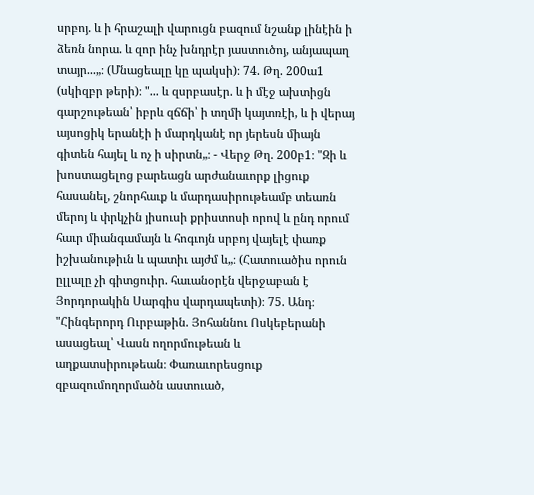սրբոյ. և ի հրաշալի վարուցն բազում նշանք լինէին ի ձեռն նորա. և զոր ինչ խնդրէր յաստուծոյ, անյապաղ տայր...„։ (Մնացեալը կը պակսի)։ 74. Թղ. 200ա1 (սկիզբր թերի)։ "... և զսրբասէր. և ի մէջ ախտիցն գարշութեան՝ իբրև զճճի՝ ի տղմի կայտռէի, և ի վերայ այսոցիկ երանէի ի մարդկանէ որ յերեսն միայն գիտեն հայել և ոչ ի սիրտն„։ - Վերջ Թղ. 200բ1։ "Զի և խոստացելոց բարեացն արժանաւորք լիցուք հասանել, շնորհաւք և մարդասիրութեամբ տեառն մերոյ և փրկչին յիսուսի քրիստոսի որով և ընդ որում հաւր միանգամայն և հոգւոյն սրբոյ վայելէ փառք իշխանութիւն և պատիւ այժմ և„։ (Հատուածիս որուն ըլլալը չի գիտցուիր. հաւանօրէն վերջաբան է Յորդորակին Սարգիս վարդապետի)։ 75. Անդ։ "Հինգերորդ Ուրբաթին. Յոհաննու Ոսկեբերանի ասացեալ՝ Վասն ողորմութեան և աղքատսիրութեան։ Փառաւորեսցուք զբազումողորմածն աստուած,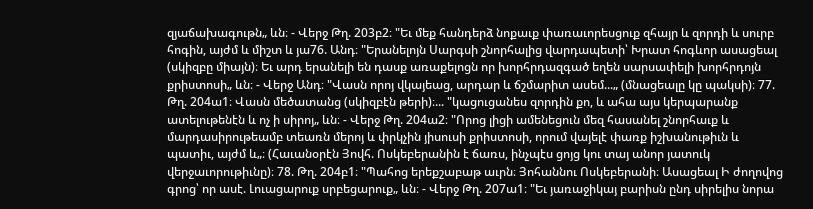զյաճախագութն„ ևն։ - Վերջ Թղ. 203բ2։ "Եւ մեք հանդերձ նոքաւք փառաւորեսցուք զհայր և զորդի և սուրբ հոգին, այժմ և միշտ և յա76. Անդ։ "Երանելոյն Սարգսի շնորհալից վարդապետի՝ Խրատ հոգևոր ասացեալ (սկիզբը միայն)։ Եւ արդ երանելի են դասք առաքելոցն որ խորհրդազգած եղեն սարսափելի խորհրդոյն քրիստոսի„ ևն։ - Վերջ Անդ։ "Վասն որոյ վկայեաց, արդար և ճշմարիտ ասեմ...„ (մնացեալը կը պակսի)։ 77. Թղ. 204ա1։ Վասն մեծատանց (սկիզբէն թերի)։... "կացուցանես զորդին քո, և ահա այս կերպարանք ատելութենէն և ոչ ի սիրոյ„ ևն։ - Վերջ Թղ. 204ա2։ "Որոց լիցի ամենեցուն մեզ հասանել շնորհաւք և մարդասիրութեամբ տեառն մերոյ և փրկչին յիսուսի քրիստոսի, որում վայելէ փառք իշխանութիւն և պատիւ, այժմ և„։ (Հաւանօրէն Յովհ. Ոսկեբերանին է ճառս, ինչպէս ցոյց կու տայ անոր յատուկ վերջաւորութիւնը)։ 78. Թղ. 204բ1։ "Պահոց երեքշաբաթ աւրն։ Յոհաննու Ոսկեբերանի։ Ասացեալ Ի ժողովոց գրոց՝ որ ասէ. Լուացարուք սրբեցարուք„ ևն։ - Վերջ Թղ. 207ա1։ "Եւ յառաջիկայ բարիսն ընդ սիրելիս նորա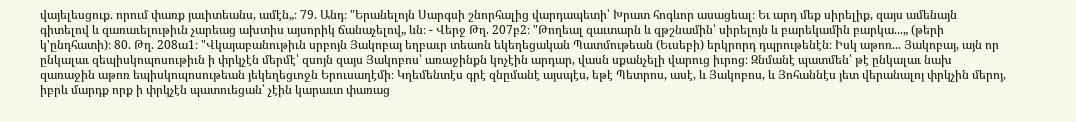վայելեսցուք. որում փառք յաւիտեանս, ամէն„։ 79. Անդ։ "Երանելոյն Սարգսի շնորհալից վարդապետի՝ Խրատ հոգևոր ասացեալ։ Եւ արդ մեք սիրելիք, զայս ամենայն գիտելով և զառաւելութիւն չարեաց ախտիս այսորիկ ճանաչելով„ ևն։ - Վերջ Թղ. 207բ2։ "Թողեալ զաւտարն և զթշնամին՝ սիրելոյն և բարեկամին բարկա...„ (թերի կ'ընդհատի)։ 80. Թղ. 208ա1։ "Վկայաբանութիւն սրբոյն Յակոբայ եղբաւր տեառն եկեղեցական Պատմութեան (Եւսեբի) երկրորդ դպրութենէն։ Իսկ աթոռ... Յակոբայ, այն որ ընկալաւ զեպիսկոպոսութիւն ի փրկչէն մերմէ՝ զսոյն զայս Յակոբոս՝ առաջինքն կոչէին արդար, վասն սքանչելի վարուց իւրոց։ Զնմանէ պատմեն՝ թէ ընկալաւ նախ զառաջին աթոռ եպիսկոպոսութեան յեկեղեցւոջն Երուսաղէմի։ Կղեմենտէս գրէ զնըմանէ այսպէս, եթէ Պետրոս, ասէ, և Յակոբոս, և Յոհաննէս յետ վերանալոյ փրկչին մերոյ, իբրև մարդք որք ի փրկչէն պատուեցան՝ չէին կարաւտ փառաց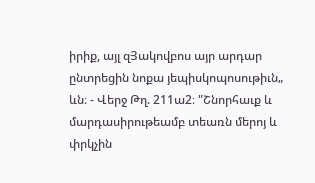իրիք, այլ զՅակովբոս այր արդար ընտրեցին նոքա յեպիսկոպոսութիւն„ ևն։ - Վերջ Թղ. 211ա2։ "Շնորհաւք և մարդասիրութեամբ տեառն մերոյ և փրկչին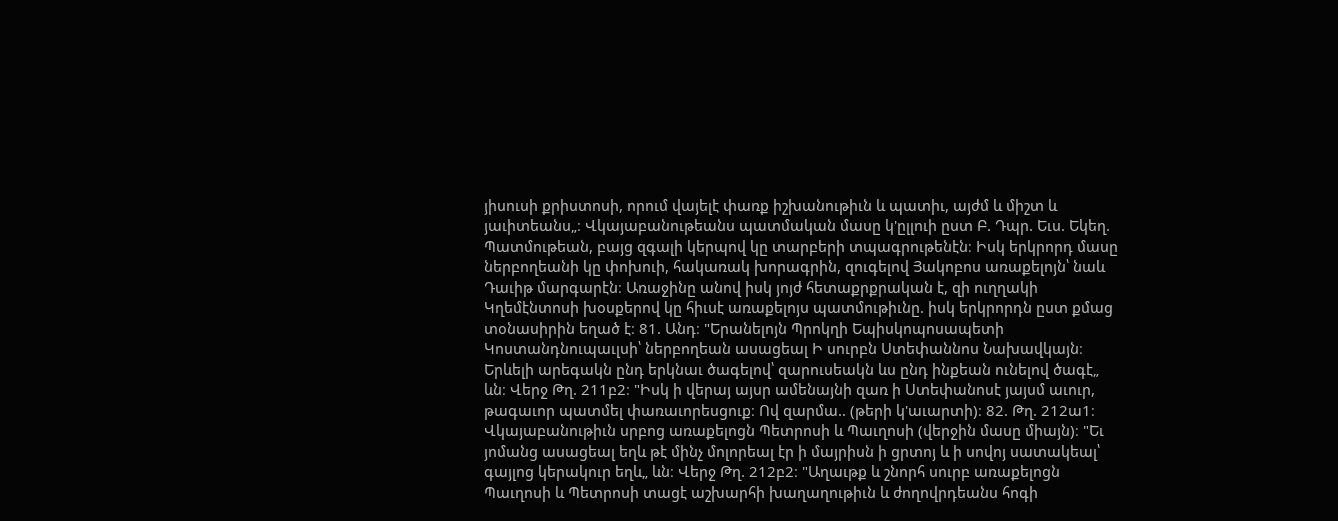յիսուսի քրիստոսի, որում վայելէ փառք իշխանութիւն և պատիւ, այժմ և միշտ և յաւիտեանս„։ Վկայաբանութեանս պատմական մասը կ'ըլլուի ըստ Բ. Դպր. Եւս. Եկեղ. Պատմութեան, բայց զգալի կերպով կը տարբերի տպագրութենէն։ Իսկ երկրորդ մասը ներբողեանի կը փոխուի, հակառակ խորագրին, զուգելով Յակոբոս առաքելոյն՝ նաև Դաւիթ մարգարէն։ Առաջինը անով իսկ յոյժ հետաքրքրական է, զի ուղղակի Կղեմէնտոսի խօսքերով կը հիւսէ առաքելոյս պատմութիւնը. իսկ երկրորդն ըստ քմաց տօնասիրին եղած է։ 81. Անդ։ "Երանելոյն Պրոկղի Եպիսկոպոսապետի Կոստանդնուպաւլսի՝ ներբողեան ասացեալ Ի սուրբն Ստեփաննոս Նախավկայն։ Երևելի արեգակն ընդ երկնաւ ծագելով՝ զարուսեակն ևս ընդ ինքեան ունելով ծագէ„ ևն։ Վերջ Թղ. 211բ2։ "Իսկ ի վերայ այսր ամենայնի զառ ի Ստեփանոսէ յայսմ աւուր, թագաւոր պատմել փառաւորեսցուք։ Ով զարմա.. (թերի կ'աւարտի)։ 82. Թղ. 212ա1։ Վկայաբանութիւն սրբոց առաքելոցն Պետրոսի և Պաւղոսի (վերջին մասը միայն)։ "Եւ յոմանց ասացեալ եղև թէ մինչ մոլորեալ էր ի մայրիսն ի ցրտոյ և ի սովոյ սատակեալ՝ գայլոց կերակուր եղև„ ևն։ Վերջ Թղ. 212բ2։ "Աղաւթք և շնորհ սուրբ առաքելոցն Պաւղոսի և Պետրոսի տացէ աշխարհի խաղաղութիւն և ժողովրդեանս հոգի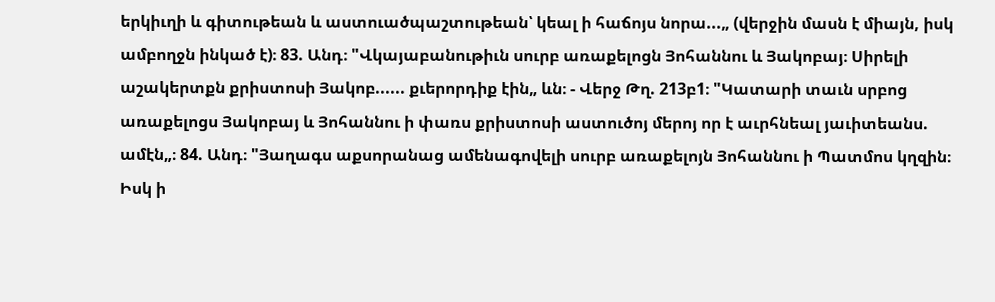երկիւղի և գիտութեան և աստուածպաշտութեան՝ կեալ ի հաճոյս նորա...„ (վերջին մասն է միայն, իսկ ամբողջն ինկած է)։ 83. Անդ։ "Վկայաբանութիւն սուրբ առաքելոցն Յոհաննու և Յակոբայ։ Սիրելի աշակերտքն քրիստոսի Յակոբ...... քւերորդիք էին„ ևն։ - Վերջ Թղ. 213բ1։ "Կատարի տաւն սրբոց առաքելոցս Յակոբայ և Յոհաննու ի փառս քրիստոսի աստուծոյ մերոյ որ է աւրհնեալ յաւիտեանս. ամէն„։ 84. Անդ։ "Յաղագս աքսորանաց ամենագովելի սուրբ առաքելոյն Յոհաննու ի Պատմոս կղզին։ Իսկ ի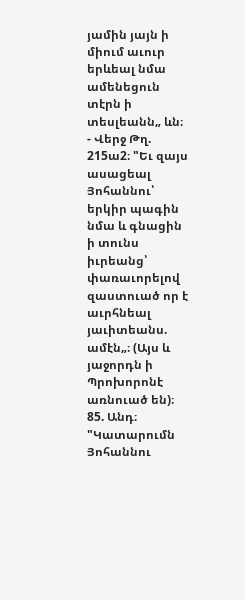յամին յայն ի միում աւուր երևեալ նմա ամենեցուն տէրն ի տեսլեանն„ ևն։ - Վերջ Թղ. 215ա2։ "Եւ զայս ասացեալ Յոհաննու՝ երկիր պագին նմա և գնացին ի տունս իւրեանց՝ փառաւորելով զաստուած որ է աւրհնեալ յաւիտեանս. ամէն„։ (Այս և յաջորդն ի Պրոխորոնէ առնուած են)։ 85. Անդ։ "Կատարումն Յոհաննու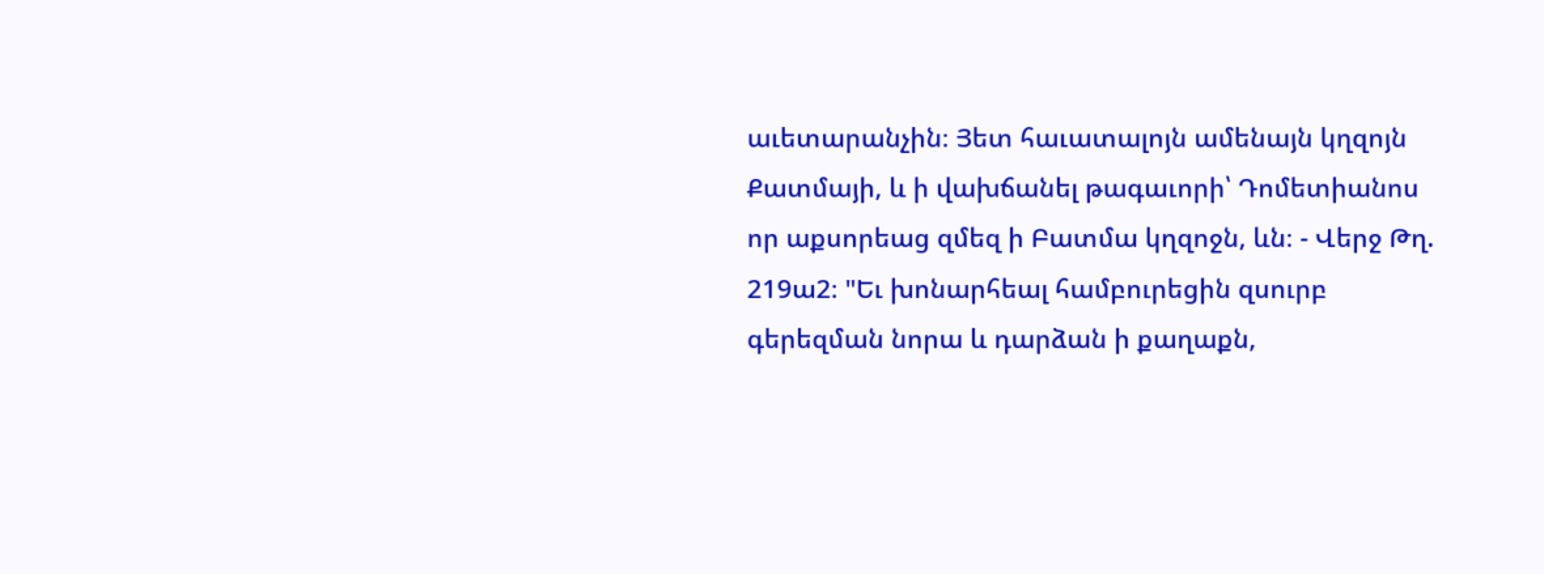աւետարանչին։ Յետ հաւատալոյն ամենայն կղզոյն Քատմայի, և ի վախճանել թագաւորի՝ Դոմետիանոս որ աքսորեաց զմեզ ի Բատմա կղզոջն, ևն։ - Վերջ Թղ. 219ա2։ "Եւ խոնարհեալ համբուրեցին զսուրբ գերեզման նորա և դարձան ի քաղաքն,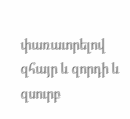փառաւորելով զհայր և զորդի և զսուրբ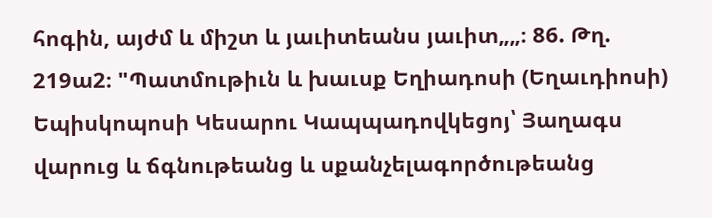հոգին, այժմ և միշտ և յաւիտեանս յաւիտ„„։ 86. Թղ. 219ա2։ "Պատմութիւն և խաւսք Եղիադոսի (Եղաւդիոսի) Եպիսկոպոսի Կեսարու Կապպադովկեցոյ՝ Յաղագս վարուց և ճգնութեանց և սքանչելագործութեանց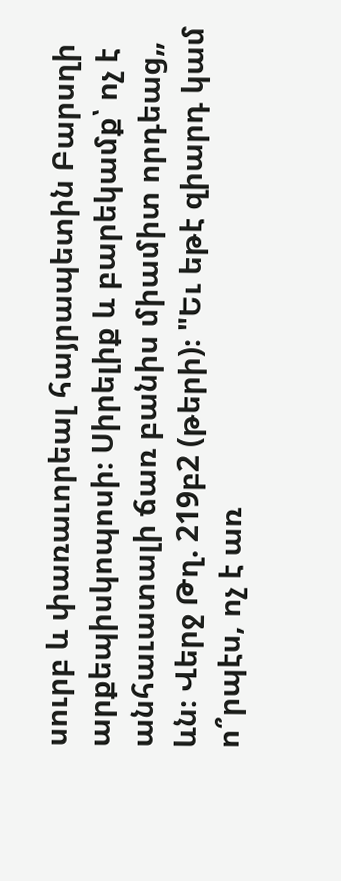սուրբ և փառաւորեալ հայրապետին Բարսղի արքեպիսկոպոսի։ Սիրելիք և բարեկամք՝ ոչ է անհաւատալի ճառ բանիս միամիտ որդեաց„ ևն։ Վերջ Թղ. 219բ2 (թերի)։ "Եւ եթէ զիարդ կամ ո՞րպէս, ոչ է առ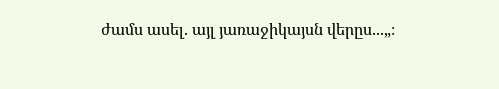ժամս ասել. այլ յառաջիկայսն վերըս...„։